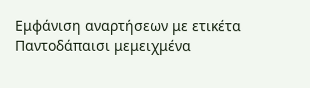Εμφάνιση αναρτήσεων με ετικέτα Παντοδάπαισι μεμειχμένα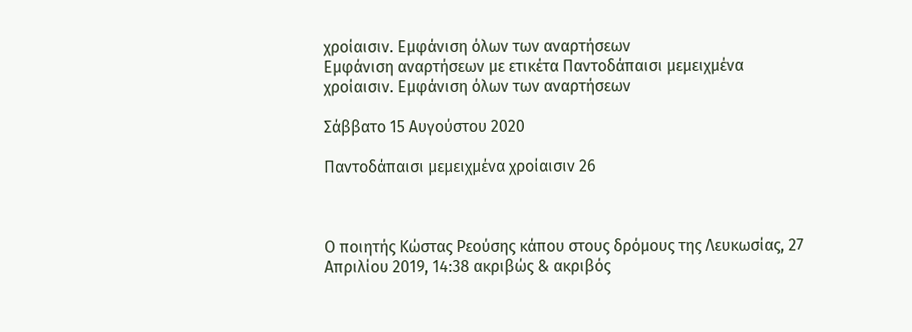χροίαισιν. Εμφάνιση όλων των αναρτήσεων
Εμφάνιση αναρτήσεων με ετικέτα Παντοδάπαισι μεμειχμένα χροίαισιν. Εμφάνιση όλων των αναρτήσεων

Σάββατο 15 Αυγούστου 2020

Παντοδάπαισι μεμειχμένα χροίαισιν 26



Ο ποιητής Κώστας Ρεούσης κάπου στους δρόμους της Λευκωσίας, 27 Απριλίου 2019, 14:38 ακριβώς & ακριβός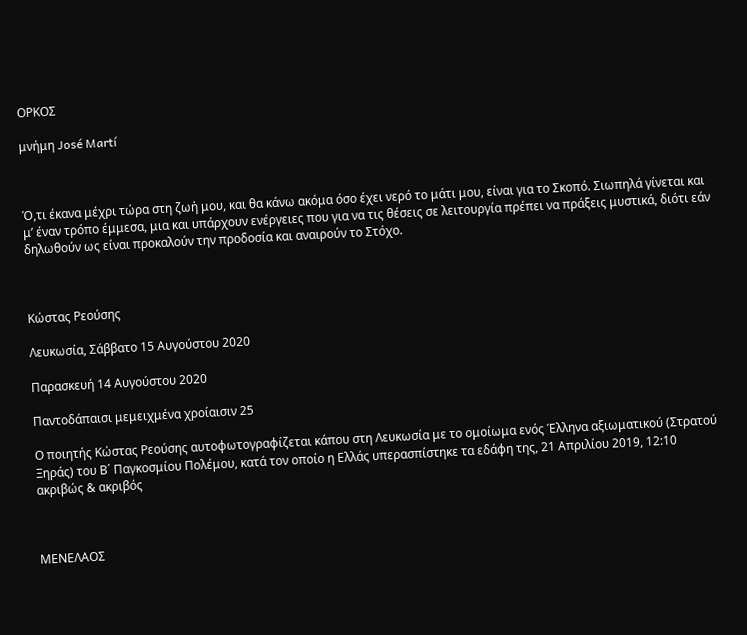ΟΡΚΟΣ

μνήμη José Martí



Ό,τι έκανα μέχρι τώρα στη ζωή μου, και θα κάνω ακόμα όσο έχει νερό το μάτι μου, είναι για το Σκοπό. Σιωπηλά γίνεται και μ’ έναν τρόπο έμμεσα, μια και υπάρχουν ενέργειες που για να τις θέσεις σε λειτουργία πρέπει να πράξεις μυστικά, διότι εάν δηλωθούν ως είναι προκαλούν την προδοσία και αναιρούν το Στόχο.



Κώστας Ρεούσης

Λευκωσία, Σάββατο 15 Αυγούστου 2020

Παρασκευή 14 Αυγούστου 2020

Παντοδάπαισι μεμειχμένα χροίαισιν 25

Ο ποιητής Κώστας Ρεούσης αυτοφωτογραφίζεται κάπου στη Λευκωσία με το ομοίωμα ενός Έλληνα αξιωματικού (Στρατού Ξηράς) του Β΄ Παγκοσμίου Πολέμου, κατά τον οποίο η Ελλάς υπερασπίστηκε τα εδάφη της, 21 Απριλίου 2019, 12:10 ακριβώς & ακριβός



ΜΕΝΕΛΑΟΣ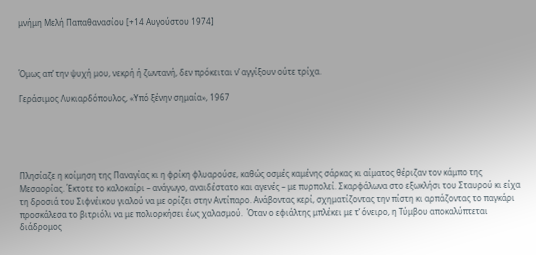μνήμη Μελή Παπαθανασίου [+14 Αυγούστου 1974]



Όμως απ’ την ψυχή μου, νεκρή ή ζωντανή, δεν πρόκειται ν’ αγγίξουν ούτε τρίχα.

Γεράσιμος Λυκιαρδόπουλος, «Υπό ξένην σημαία», 1967





Πλησίαζε η κοίμηση της Παναγίας κι η φρίκη φλυαρούσε, καθώς οσμές καμένης σάρκας κι αίματος θέριζαν τον κάμπο της Μεσαορίας. Έκτοτε το καλοκαίρι – ανάγωγο, αναιδέστατο και αγενές – με πυρπολεί. Σκαρφάλωνα στο εξωκλήσι του Σταυρού κι είχα τη δροσιά του Σιφνέικου γιαλού να με ορίζει στην Αντίπαρο. Ανάβοντας κερί, σχηματίζοντας την πίστη κι αρπάζοντας το παγκάρι προσκάλεσα το βιτριόλι να με πολιορκήσει έως χαλασμού.  Όταν ο εφιάλτης μπλέκει με τ’ όνειρο, η Τύμβου αποκαλύπτεται διάδρομος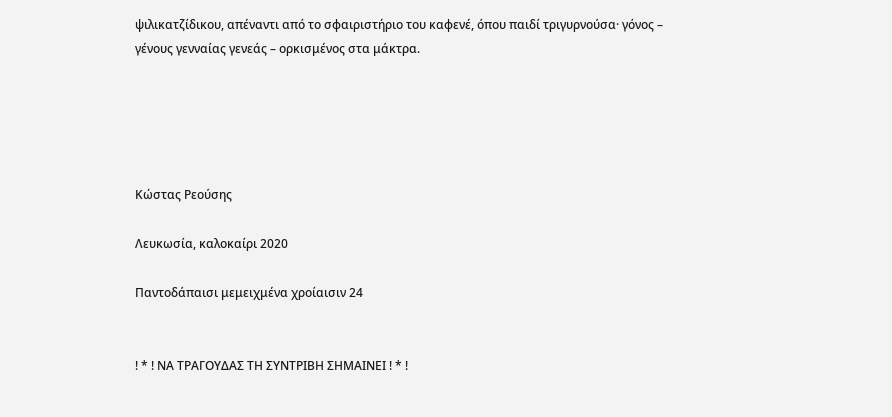ψιλικατζίδικου, απέναντι από το σφαιριστήριο του καφενέ, όπου παιδί τριγυρνούσα· γόνος – γένους γενναίας γενεάς – ορκισμένος στα μάκτρα.





Κώστας Ρεούσης

Λευκωσία, καλοκαίρι 2020

Παντοδάπαισι μεμειχμένα χροίαισιν 24


! * ! ΝΑ ΤΡΑΓΟΥΔΑΣ ΤΗ ΣΥΝΤΡΙΒΗ ΣΗΜΑΙΝΕΙ ! * !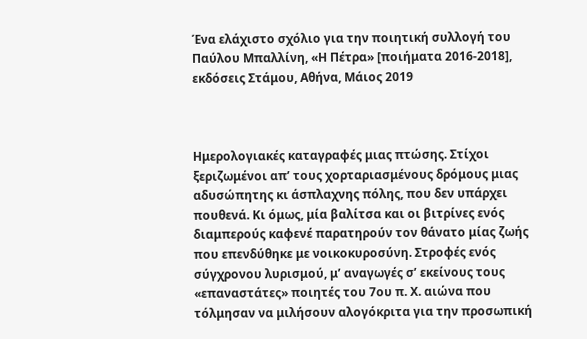Ένα ελάχιστο σχόλιο για την ποιητική συλλογή του Παύλου Μπαλλίνη, «Η Πέτρα» [ποιήματα 2016-2018], εκδόσεις Στάμου, Αθήνα, Μάιος 2019



Ημερολογιακές καταγραφές μιας πτώσης. Στίχοι ξεριζωμένοι απ’ τους χορταριασμένους δρόμους μιας αδυσώπητης κι άσπλαχνης πόλης, που δεν υπάρχει πουθενά. Κι όμως, μία βαλίτσα και οι βιτρίνες ενός διαμπερούς καφενέ παρατηρούν τον θάνατο μίας ζωής που επενδύθηκε με νοικοκυροσύνη. Στροφές ενός σύγχρονου λυρισμού, μ’ αναγωγές σ’ εκείνους τους «επαναστάτες» ποιητές του 7ου π. Χ. αιώνα που τόλμησαν να μιλήσουν αλογόκριτα για την προσωπική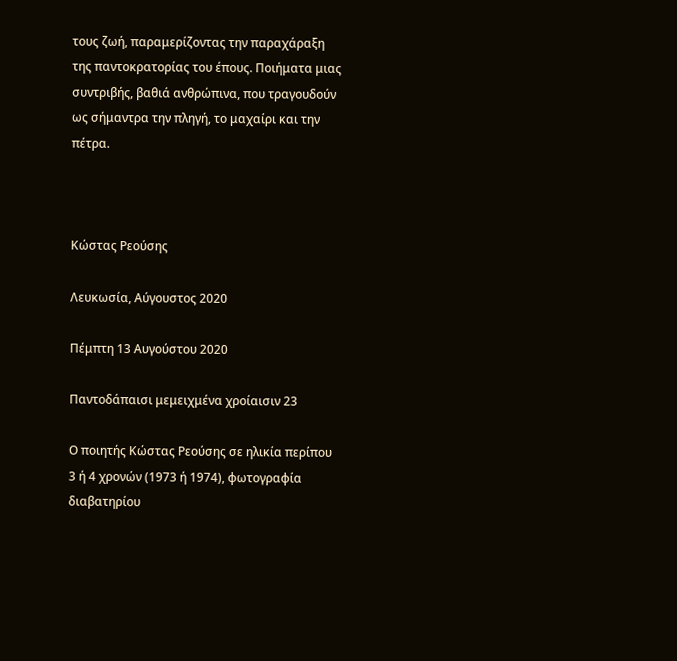τους ζωή, παραμερίζοντας την παραχάραξη της παντοκρατορίας του έπους. Ποιήματα μιας συντριβής, βαθιά ανθρώπινα, που τραγουδούν ως σήμαντρα την πληγή, το μαχαίρι και την πέτρα.



Κώστας Ρεούσης

Λευκωσία, Αύγουστος 2020

Πέμπτη 13 Αυγούστου 2020

Παντοδάπαισι μεμειχμένα χροίαισιν 23

Ο ποιητής Κώστας Ρεούσης σε ηλικία περίπου 3 ή 4 χρονών (1973 ή 1974), φωτογραφία διαβατηρίου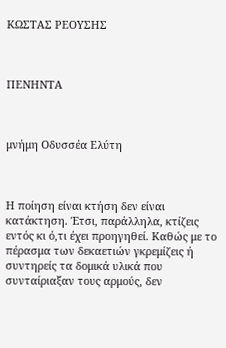ΚΩΣΤΑΣ ΡΕΟΥΣΗΣ



ΠΕΝΗΝΤΑ



μνήμη Οδυσσέα Ελύτη



Η ποίηση είναι κτήση δεν είναι κατάκτηση. Έτσι, παράλληλα, κτίζεις εντός κι ό,τι έχει προηγηθεί. Καθώς με το πέρασμα των δεκαετιών γκρεμίζεις ή συντηρείς τα δομικά υλικά που συνταίριαξαν τους αρμούς, δεν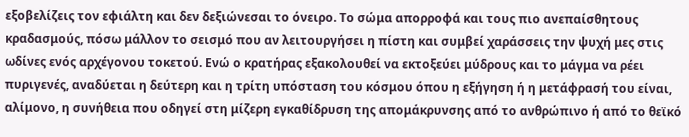εξοβελίζεις τον εφιάλτη και δεν δεξιώνεσαι το όνειρο. Το σώμα απορροφά και τους πιο ανεπαίσθητους κραδασμούς, πόσω μάλλον το σεισμό που αν λειτουργήσει η πίστη και συμβεί χαράσσεις την ψυχή μες στις ωδίνες ενός αρχέγονου τοκετού. Ενώ ο κρατήρας εξακολουθεί να εκτοξεύει μύδρους και το μάγμα να ρέει πυριγενές, αναδύεται η δεύτερη και η τρίτη υπόσταση του κόσμου όπου η εξήγηση ή η μετάφρασή του είναι, αλίμονο, η συνήθεια που οδηγεί στη μίζερη εγκαθίδρυση της απομάκρυνσης από το ανθρώπινο ή από το θεϊκό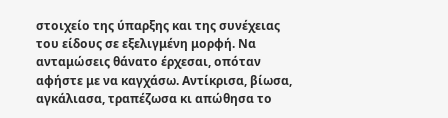στοιχείο της ύπαρξης και της συνέχειας του είδους σε εξελιγμένη μορφή. Να ανταμώσεις θάνατο έρχεσαι, οπόταν αφήστε με να καγχάσω. Αντίκρισα, βίωσα, αγκάλιασα, τραπέζωσα κι απώθησα το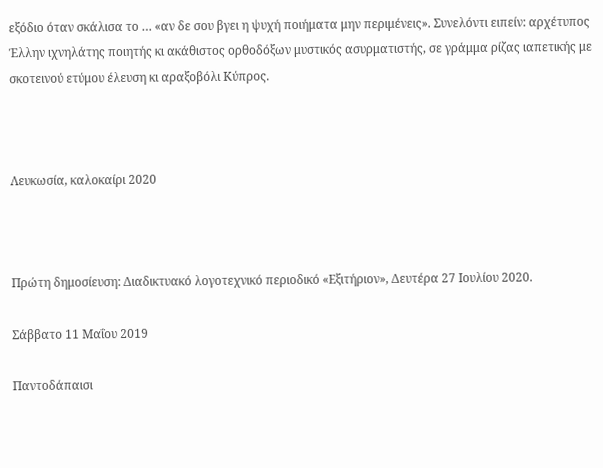εξόδιο όταν σκάλισα το … «αν δε σου βγει η ψυχή ποιήματα μην περιμένεις». Συνελόντι ειπείν: αρχέτυπος Έλλην ιχνηλάτης ποιητής κι ακάθιστος ορθοδόξων μυστικός ασυρματιστής, σε γράμμα ρίζας ιαπετικής με σκοτεινού ετύμου έλευση κι αραξοβόλι Κύπρος.



Λευκωσία, καλοκαίρι 2020



Πρώτη δημοσίευση: Διαδικτυακό λογοτεχνικό περιοδικό «Εξιτήριον», Δευτέρα 27 Ιουλίου 2020.

Σάββατο 11 Μαΐου 2019

Παντοδάπαισι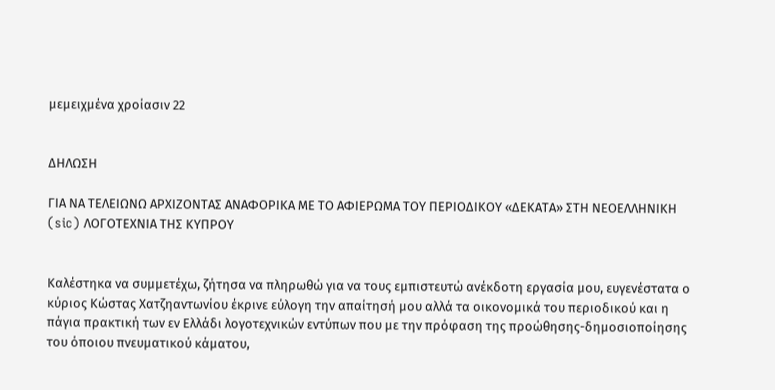μεμειχμένα χροίασιν 22


ΔΗΛΩΣΗ

ΓΙΑ ΝΑ ΤΕΛΕΙΩΝΩ ΑΡΧΙΖΟΝΤΑΣ ΑΝΑΦΟΡΙΚΑ ΜΕ ΤΟ ΑΦΙΕΡΩΜΑ ΤΟΥ ΠΕΡΙΟΔΙΚΟΥ «ΔΕΚΑΤΑ» ΣΤΗ ΝΕΟΕΛΛΗΝΙΚΗ (sic) ΛΟΓΟΤΕΧΝΙΑ ΤΗΣ ΚΥΠΡΟΥ


Καλέστηκα να συμμετέχω, ζήτησα να πληρωθώ για να τους εμπιστευτώ ανέκδοτη εργασία μου, ευγενέστατα ο κύριος Κώστας Χατζηαντωνίου έκρινε εύλογη την απαίτησή μου αλλά τα οικονομικά του περιοδικού και η πάγια πρακτική των εν Ελλάδι λογοτεχνικών εντύπων που με την πρόφαση της προώθησης-δημοσιοποίησης του όποιου πνευματικού κάματου,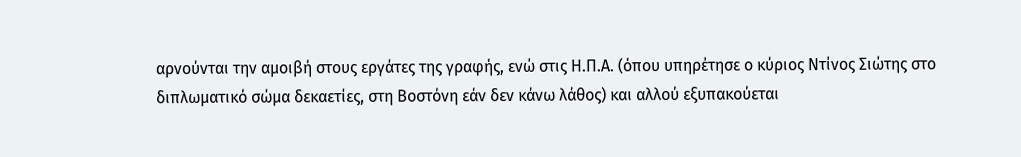αρνούνται την αμοιβή στους εργάτες της γραφής, ενώ στις Η.Π.Α. (όπου υπηρέτησε ο κύριος Ντίνος Σιώτης στο διπλωματικό σώμα δεκαετίες, στη Βοστόνη εάν δεν κάνω λάθος) και αλλού εξυπακούεται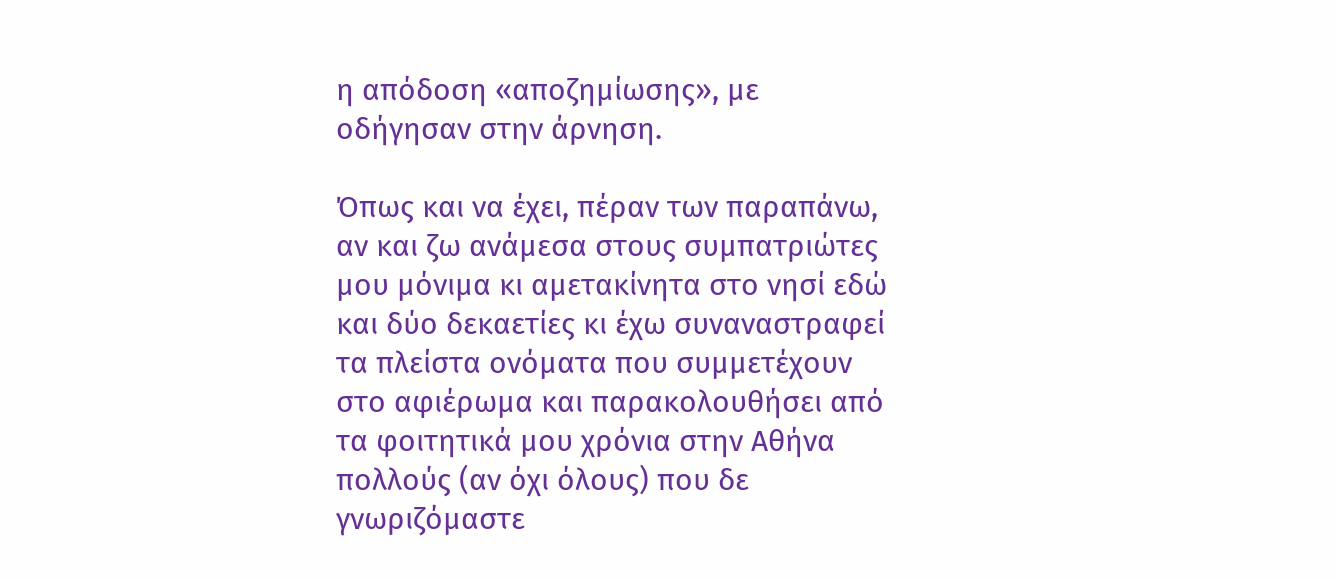η απόδοση «αποζημίωσης», με οδήγησαν στην άρνηση.

Όπως και να έχει, πέραν των παραπάνω, αν και ζω ανάμεσα στους συμπατριώτες μου μόνιμα κι αμετακίνητα στο νησί εδώ και δύο δεκαετίες κι έχω συναναστραφεί τα πλείστα ονόματα που συμμετέχουν στο αφιέρωμα και παρακολουθήσει από τα φοιτητικά μου χρόνια στην Αθήνα πολλούς (αν όχι όλους) που δε γνωριζόμαστε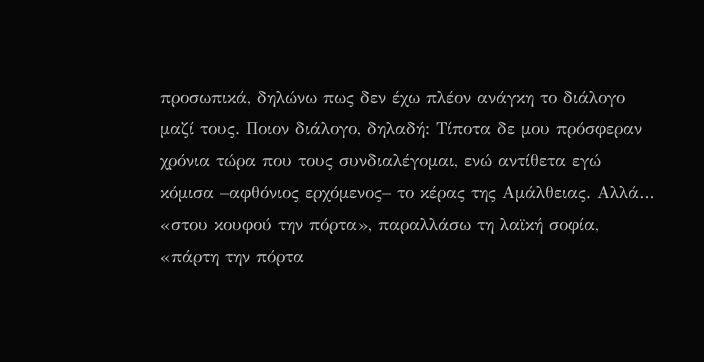προσωπικά, δηλώνω πως δεν έχω πλέον ανάγκη το διάλογο μαζί τους. Ποιον διάλογο, δηλαδή: Τίποτα δε μου πρόσφεραν χρόνια τώρα που τους συνδιαλέγομαι, ενώ αντίθετα εγώ κόμισα –αφθόνιος ερχόμενος– το κέρας της Αμάλθειας. Αλλά… «στου κουφού την πόρτα», παραλλάσω τη λαϊκή σοφία, «πάρτη την πόρτα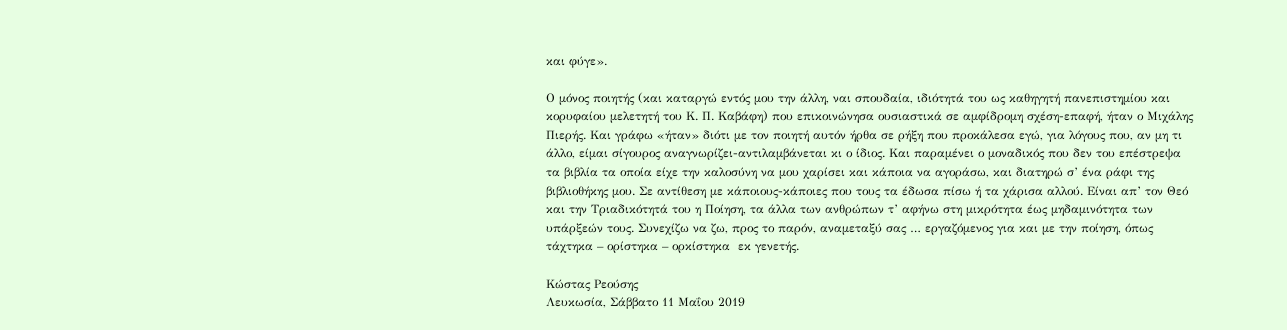και φύγε».

Ο μόνος ποιητής (και καταργώ εντός μου την άλλη, ναι σπουδαία, ιδιότητά του ως καθηγητή πανεπιστημίου και κορυφαίου μελετητή του Κ. Π. Καβάφη) που επικοινώνησα ουσιαστικά σε αμφίδρομη σχέση-επαφή, ήταν ο Μιχάλης Πιερής. Και γράφω «ήταν» διότι με τον ποιητή αυτόν ήρθα σε ρήξη που προκάλεσα εγώ, για λόγους που, αν μη τι άλλο, είμαι σίγουρος αναγνωρίζει-αντιλαμβάνεται κι ο ίδιος. Και παραμένει ο μοναδικός που δεν του επέστρεψα τα βιβλία τα οποία είχε την καλοσύνη να μου χαρίσει και κάποια να αγοράσω, και διατηρώ σ’ ένα ράφι της βιβλιοθήκης μου. Σε αντίθεση με κάποιους-κάποιες που τους τα έδωσα πίσω ή τα χάρισα αλλού. Είναι απ’ τον Θεό και την Τριαδικότητά του η Ποίηση, τα άλλα των ανθρώπων τ’ αφήνω στη μικρότητα έως μηδαμινότητα των υπάρξεών τους. Συνεχίζω να ζω, προς το παρόν, αναμεταξύ σας … εργαζόμενος για και με την ποίηση, όπως τάχτηκα – ορίστηκα – ορκίστηκα  εκ γενετής.

Κώστας Ρεούσης
Λευκωσία, Σάββατο 11 Μαΐου 2019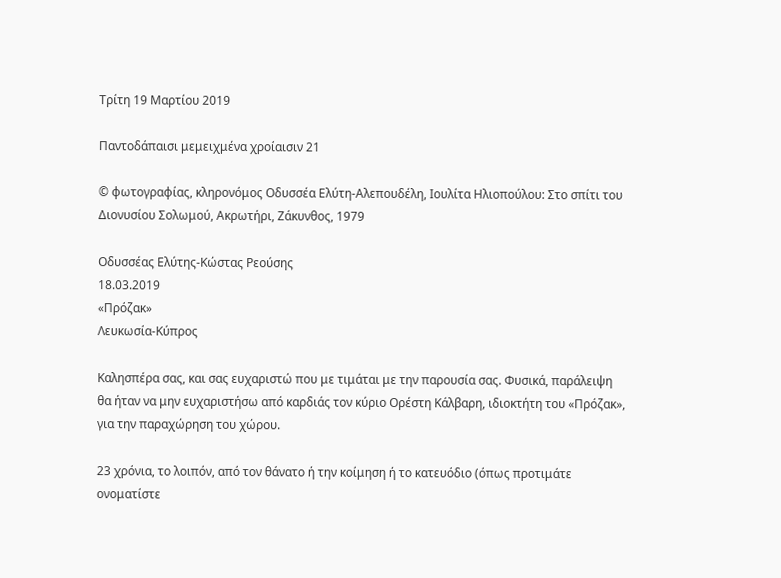Τρίτη 19 Μαρτίου 2019

Παντοδάπαισι μεμειχμένα χροίαισιν 21

© φωτογραφίας, κληρονόμος Οδυσσέα Ελύτη-Αλεπουδέλη, Ιουλίτα Ηλιοπούλου: Στο σπίτι του Διονυσίου Σολωμού, Ακρωτήρι, Ζάκυνθος, 1979

Οδυσσέας Ελύτης-Κώστας Ρεούσης
18.03.2019
«Πρόζακ»
Λευκωσία-Κύπρος

Καλησπέρα σας, και σας ευχαριστώ που με τιμάται με την παρουσία σας. Φυσικά, παράλειψη θα ήταν να μην ευχαριστήσω από καρδιάς τον κύριο Ορέστη Κάλβαρη, ιδιοκτήτη του «Πρόζακ», για την παραχώρηση του χώρου.

23 χρόνια, το λοιπόν, από τον θάνατο ή την κοίμηση ή το κατευόδιο (όπως προτιμάτε ονοματίστε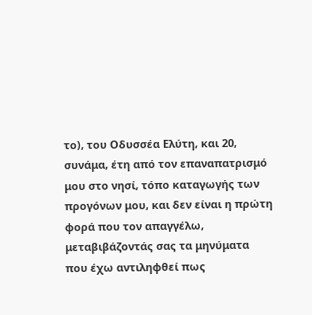το), του Οδυσσέα Ελύτη, και 20, συνάμα, έτη από τον επαναπατρισμό μου στο νησί, τόπο καταγωγής των προγόνων μου, και δεν είναι η πρώτη φορά που τον απαγγέλω, μεταβιβάζοντάς σας τα μηνύματα που έχω αντιληφθεί πως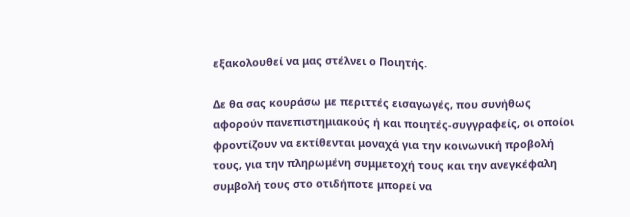εξακολουθεί να μας στέλνει ο Ποιητής.

Δε θα σας κουράσω με περιττές εισαγωγές, που συνήθως αφορούν πανεπιστημιακούς ή και ποιητές-συγγραφείς, οι οποίοι φροντίζουν να εκτίθενται μοναχά για την κοινωνική προβολή τους, για την πληρωμένη συμμετοχή τους και την ανεγκέφαλη συμβολή τους στο οτιδήποτε μπορεί να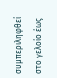συμπεριληφθεί στο γελοίο έως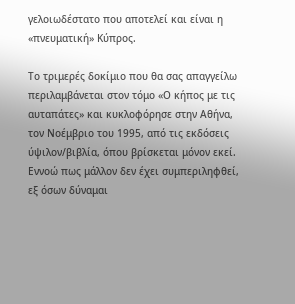γελοιωδέστατο που αποτελεί και είναι η «πνευματική» Κύπρος.

Το τριμερές δοκίμιο που θα σας απαγγείλω περιλαμβάνεται στον τόμο «Ο κήπος με τις αυταπάτες» και κυκλοφόρησε στην Αθήνα, τον Νοέμβριο του 1995, από τις εκδόσεις ύψιλον/βιβλία, όπου βρίσκεται μόνον εκεί. Εννοώ πως μάλλον δεν έχει συμπεριληφθεί, εξ όσων δύναμαι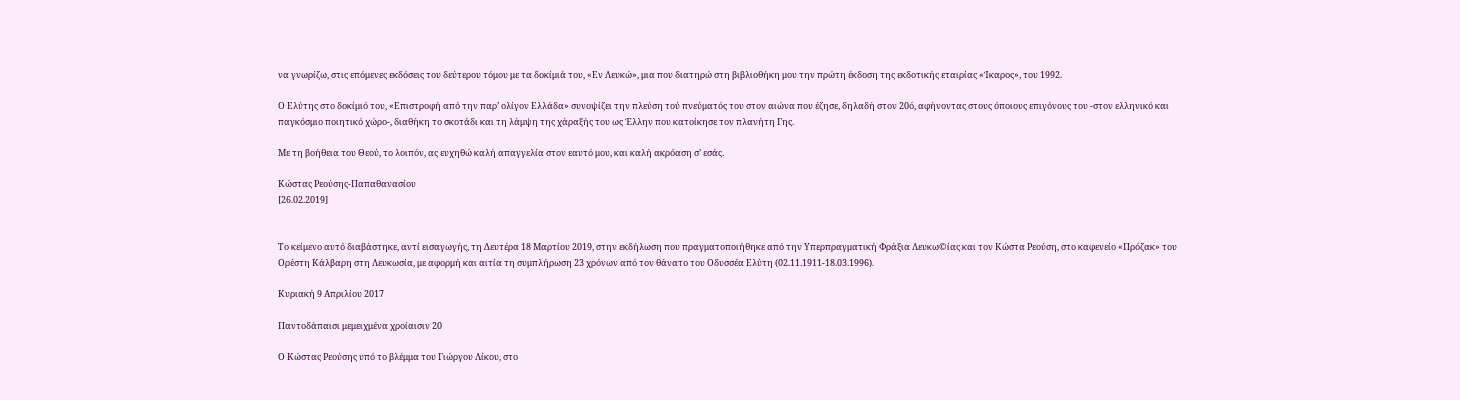να γνωρίζω, στις επόμενες εκδόσεις του δεύτερου τόμου με τα δοκίμιά του, «Εν Λευκώ», μια που διατηρώ στη βιβλιοθήκη μου την πρώτη έκδοση της εκδοτικής εταιρίας «Ίκαρος», του 1992.

Ο Ελύτης στο δοκίμιό του, «Επιστροφή από την παρ’ ολίγον Ελλάδα» συνοψίζει την πλεύση τού πνεύματός του στον αιώνα που έζησε, δηλαδή στον 20ό, αφήνοντας στους όποιους επιγόνους του -στον ελληνικό και παγκόσμιο ποιητικό χώρο-, διαθήκη το σκοτάδι και τη λάμψη της χάραξής του ως Έλλην που κατοίκησε τον πλανήτη Γης.

Με τη βοήθεια του Θεού, το λοιπόν, ας ευχηθώ καλή απαγγελία στον εαυτό μου, και καλή ακρόαση σ’ εσάς.

Κώστας Ρεούσης-Παπαθανασίου
[26.02.2019]


Το κείμενο αυτό διαβάστηκε, αντί εισαγωγής, τη Δευτέρα 18 Μαρτίου 2019, στην εκδήλωση που πραγματοποιήθηκε από την Υπερπραγματική Φράξια Λευκω©ίας και τον Κώστα Ρεούση, στο καφενείο «Πρόζακ» του Ορέστη Κάλβαρη στη Λευκωσία, με αφορμή και αιτία τη συμπλήρωση 23 χρόνων από τον θάνατο του Οδυσσέα Ελύτη (02.11.1911-18.03.1996).

Κυριακή 9 Απριλίου 2017

Παντοδάπαισι μεμειχμένα χροίαισιν 20

Ο Κώστας Ρεούσης υπό το βλέμμα του Γιώργου Λίκου, στο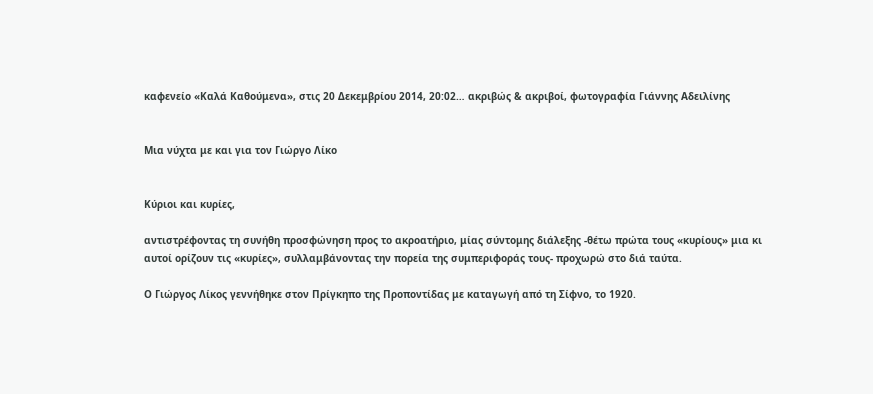καφενείο «Καλά Καθούμενα», στις 20 Δεκεμβρίου 2014, 20:02… ακριβώς & ακριβοί, φωτογραφία Γιάννης Αδειλίνης


Μια νύχτα με και για τον Γιώργο Λίκο


Κύριοι και κυρίες,

αντιστρέφοντας τη συνήθη προσφώνηση προς το ακροατήριο, μίας σύντομης διάλεξης -θέτω πρώτα τους «κυρίους» μια κι αυτοί ορίζουν τις «κυρίες», συλλαμβάνοντας την πορεία της συμπεριφοράς τους- προχωρώ στο διά ταύτα.

Ο Γιώργος Λίκος γεννήθηκε στον Πρίγκηπο της Προποντίδας με καταγωγή από τη Σίφνο, το 1920.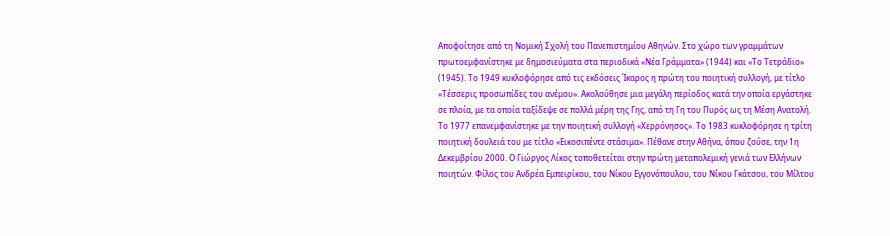Αποφοίτησε από τη Νομική Σχολή του Πανεπιστημίου Αθηνών. Στο χώρο των γραμμάτων πρωτοεμφανίστηκε με δημοσιεύματα στα περιοδικά «Νέα Γράμματα» (1944) και «Το Τετράδιο» (1945). Το 1949 κυκλοφόρησε από τις εκδόσεις Ίκαρος η πρώτη του ποιητική συλλογή, με τίτλο «Τέσσερις προσωπίδες του ανέμου». Ακολούθησε μια μεγάλη περίοδος κατά την οποία εργάστηκε σε πλοία, με τα οποία ταξίδεψε σε πολλά μέρη της Γης, από τη Γη του Πυρός ως τη Μέση Ανατολή. Το 1977 επανεμφανίστηκε με την ποιητική συλλογή «Χερρόνησος». Το 1983 κυκλοφόρησε η τρίτη ποιητική δουλειά του με τίτλο «Εικοσιπέντε στάσιμα». Πέθανε στην Αθήνα, όπου ζούσε, την 1η Δεκεμβρίου 2000. Ο Γιώργος Λίκος τοποθετείται στην πρώτη μεταπολεμική γενιά των Ελλήνων ποιητών. Φίλος του Ανδρέα Εμπειρίκου, του Νίκου Εγγονόπουλου, του Νίκου Γκάτσου, του Μίλτου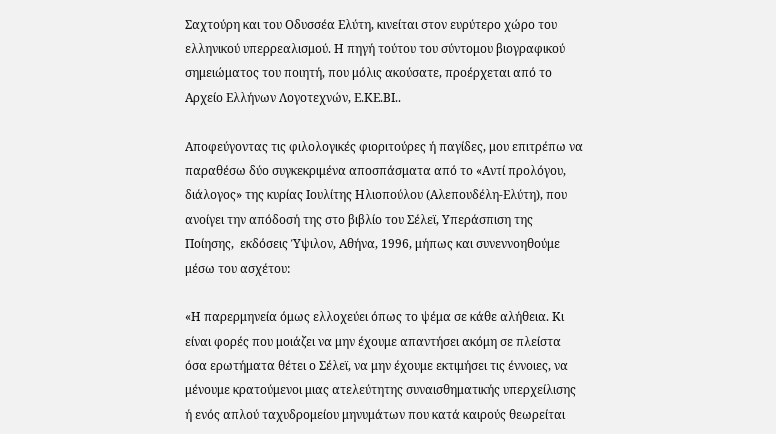Σαχτούρη και του Οδυσσέα Ελύτη, κινείται στον ευρύτερο χώρο του ελληνικού υπερρεαλισμού. Η πηγή τούτου του σύντομου βιογραφικού σημειώματος του ποιητή, που μόλις ακούσατε, προέρχεται από το Αρχείο Ελλήνων Λογοτεχνών, Ε.ΚΕ.ΒΙ..

Αποφεύγοντας τις φιλολογικές φιοριτούρες ή παγίδες, μου επιτρέπω να παραθέσω δύο συγκεκριμένα αποσπάσματα από το «Αντί προλόγου, διάλογος» της κυρίας Ιουλίτης Ηλιοπούλου (Αλεπουδέλη-Ελύτη), που ανοίγει την απόδοσή της στο βιβλίο του Σέλεϊ, Υπεράσπιση της Ποίησης,  εκδόσεις Ύψιλον, Αθήνα, 1996, μήπως και συνεννοηθούμε μέσω του ασχέτου:

«Η παρερμηνεία όμως ελλοχεύει όπως το ψέμα σε κάθε αλήθεια. Κι είναι φορές που μοιάζει να μην έχουμε απαντήσει ακόμη σε πλείστα όσα ερωτήματα θέτει ο Σέλεϊ, να μην έχουμε εκτιμήσει τις έννοιες, να μένουμε κρατούμενοι μιας ατελεύτητης συναισθηματικής υπερχείλισης ή ενός απλού ταχυδρομείου μηνυμάτων που κατά καιρούς θεωρείται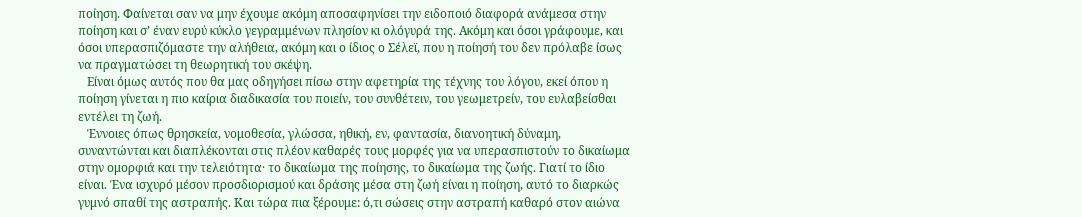ποίηση. Φαίνεται σαν να μην έχουμε ακόμη αποσαφηνίσει την ειδοποιό διαφορά ανάμεσα στην ποίηση και σ’ έναν ευρύ κύκλο γεγραμμένων πλησίον κι ολόγυρά της. Ακόμη και όσοι γράφουμε, και όσοι υπερασπιζόμαστε την αλήθεια, ακόμη και ο ίδιος ο Σέλεϊ, που η ποίησή του δεν πρόλαβε ίσως να πραγματώσει τη θεωρητική του σκέψη.
   Είναι όμως αυτός που θα μας οδηγήσει πίσω στην αφετηρία της τέχνης του λόγου, εκεί όπου η ποίηση γίνεται η πιο καίρια διαδικασία του ποιείν, του συνθέτειν, του γεωμετρείν, του ευλαβείσθαι εντέλει τη ζωή.
   Έννοιες όπως θρησκεία, νομοθεσία, γλώσσα, ηθική, εν, φαντασία, διανοητική δύναμη, συναντώνται και διαπλέκονται στις πλέον καθαρές τους μορφές για να υπερασπιστούν το δικαίωμα στην ομορφιά και την τελειότητα· το δικαίωμα της ποίησης, το δικαίωμα της ζωής. Γιατί το ίδιο είναι. Ένα ισχυρό μέσον προσδιορισμού και δράσης μέσα στη ζωή είναι η ποίηση, αυτό το διαρκώς γυμνό σπαθί της αστραπής. Και τώρα πια ξέρουμε: ό,τι σώσεις στην αστραπή καθαρό στον αιώνα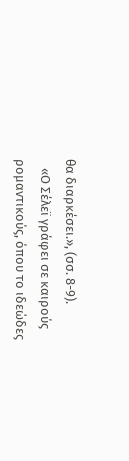θα διαρκέσει.», (σσ. 8-9).
   «Ο Σέλεϊ γράφει σε καιρούς ρομαντικούς, όπου το ιδεώδες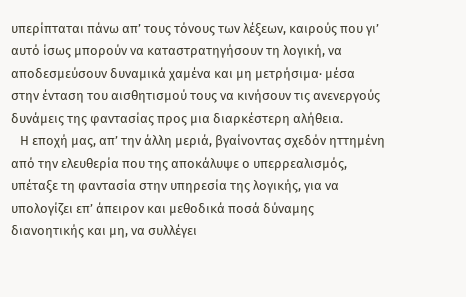υπερίπταται πάνω απ’ τους τόνους των λέξεων, καιρούς που γι’ αυτό ίσως μπορούν να καταστρατηγήσουν τη λογική, να αποδεσμεύσουν δυναμικά χαμένα και μη μετρήσιμα· μέσα στην ένταση του αισθητισμού τους να κινήσουν τις ανενεργούς δυνάμεις της φαντασίας προς μια διαρκέστερη αλήθεια.
   Η εποχή μας, απ’ την άλλη μεριά, βγαίνοντας σχεδόν ηττημένη από την ελευθερία που της αποκάλυψε ο υπερρεαλισμός, υπέταξε τη φαντασία στην υπηρεσία της λογικής, για να υπολογίζει επ’ άπειρον και μεθοδικά ποσά δύναμης διανοητικής και μη, να συλλέγει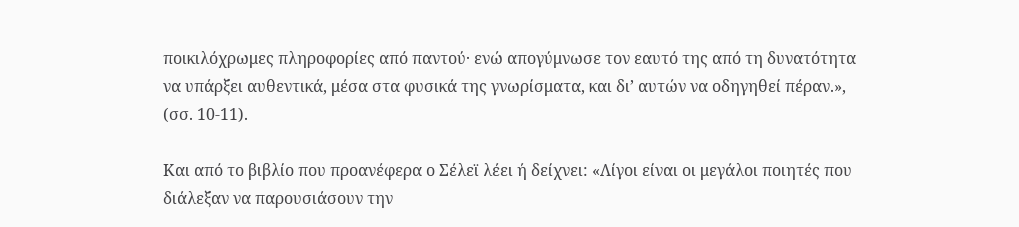ποικιλόχρωμες πληροφορίες από παντού· ενώ απογύμνωσε τον εαυτό της από τη δυνατότητα να υπάρξει αυθεντικά, μέσα στα φυσικά της γνωρίσματα, και δι’ αυτών να οδηγηθεί πέραν.», (σσ. 10-11).

Και από το βιβλίο που προανέφερα ο Σέλεϊ λέει ή δείχνει: «Λίγοι είναι οι μεγάλοι ποιητές που διάλεξαν να παρουσιάσουν την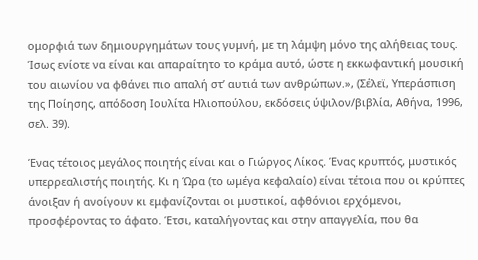ομορφιά των δημιουργημάτων τους γυμνή, με τη λάμψη μόνο της αλήθειας τους. Ίσως ενίοτε να είναι και απαραίτητο το κράμα αυτό, ώστε η εκκωφαντική μουσική του αιωνίου να φθάνει πιο απαλή στ’ αυτιά των ανθρώπων.», (Σέλεϊ, Υπεράσπιση της Ποίησης, απόδοση Ιουλίτα Ηλιοπούλου, εκδόσεις ύψιλον/βιβλία, Αθήνα, 1996, σελ. 39).

Ένας τέτοιος μεγάλος ποιητής είναι και ο Γιώργος Λίκος. Ένας κρυπτός, μυστικός υπερρεαλιστής ποιητής. Κι η Ώρα (το ωμέγα κεφαλαίο) είναι τέτοια που οι κρύπτες άνοιξαν ή ανοίγουν κι εμφανίζονται οι μυστικοί, αφθόνιοι ερχόμενοι, προσφέροντας το άφατο. Έτσι, καταλήγοντας και στην απαγγελία, που θα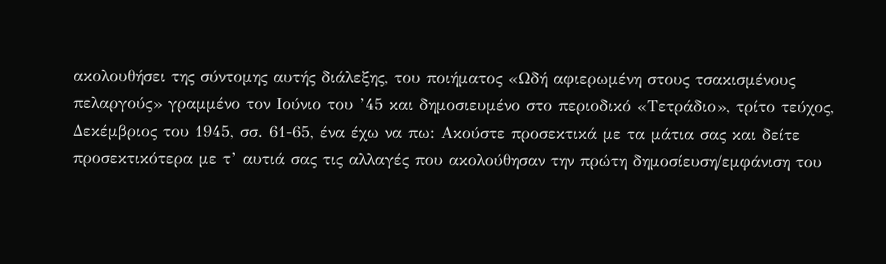ακολουθήσει της σύντομης αυτής διάλεξης, του ποιήματος «Ωδή αφιερωμένη στους τσακισμένους πελαργούς» γραμμένο τον Ιούνιο του ’45 και δημοσιευμένο στο περιοδικό «Τετράδιο», τρίτο τεύχος, Δεκέμβριος του 1945, σσ. 61-65, ένα έχω να πω: Ακούστε προσεκτικά με τα μάτια σας και δείτε προσεκτικότερα με τ’ αυτιά σας τις αλλαγές που ακολούθησαν την πρώτη δημοσίευση/εμφάνιση του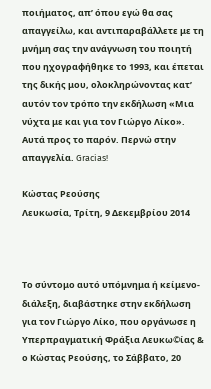ποιήματος, απ’ όπου εγώ θα σας απαγγείλω, και αντιπαραβάλλετε με τη μνήμη σας την ανάγνωση του ποιητή που ηχογραφήθηκε το 1993, και έπεται της δικής μου, ολοκληρώνοντας κατ’ αυτόν τον τρόπο την εκδήλωση «Μια νύχτα με και για τον Γιώργο Λίκο». Αυτά προς το παρόν. Περνώ στην απαγγελία. Gracias!

Κώστας Ρεούσης
Λευκωσία, Τρίτη, 9 Δεκεμβρίου 2014



Το σύντομο αυτό υπόμνημα ή κείμενο-διάλεξη, διαβάστηκε στην εκδήλωση για τον Γιώργο Λίκο, που οργάνωσε η Υπερπραγματική Φράξια Λευκω©ίας & ο Κώστας Ρεούσης, το Σάββατο, 20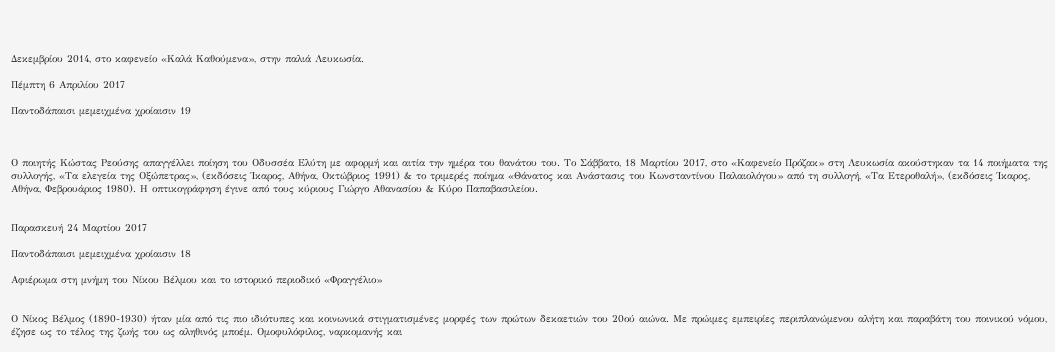Δεκεμβρίου 2014, στο καφενείο «Καλά Καθούμενα», στην παλιά Λευκωσία.

Πέμπτη 6 Απριλίου 2017

Παντοδάπαισι μεμειχμένα χροίαισιν 19



Ο ποιητής Κώστας Ρεούσης απαγγέλλει ποίηση του Οδυσσέα Ελύτη με αφορμή και αιτία την ημέρα του θανάτου του. Το Σάββατο, 18 Μαρτίου 2017, στο «Καφενείο Πρόζακ» στη Λευκωσία ακούστηκαν τα 14 ποιήματα της συλλογής, «Τα ελεγεία της Οξώπετρας», (εκδόσεις Ίκαρος, Αθήνα, Οκτώβριος 1991) & το τριμερές ποίημα «Θάνατος και Ανάστασις του Κωνσταντίνου Παλαιολόγου» από τη συλλογή, «Τα Ετεροθαλή», (εκδόσεις Ίκαρος, Αθήνα, Φεβρουάριος 1980). Η οπτικογράφηση έγινε από τους κύριους Γιώργο Αθανασίου & Κύρο Παπαβασιλείου.


Παρασκευή 24 Μαρτίου 2017

Παντοδάπαισι μεμειχμένα χροίαισιν 18

Αφιέρωμα στη μνήμη του Νίκου Βέλμου και το ιστορικό περιοδικό «Φραγγέλιο»


Ο Νίκος Βέλμος (1890-1930) ήταν μία από τις πιο ιδιότυπες και κοινωνικά στιγματισμένες μορφές των πρώτων δεκαετιών του 20ού αιώνα. Με πρώιμες εμπειρίες περιπλανώμενου αλήτη και παραβάτη του ποινικού νόμου, έζησε ως το τέλος της ζωής του ως αληθινός μποέμ. Ομοφυλόφιλος, ναρκομανής και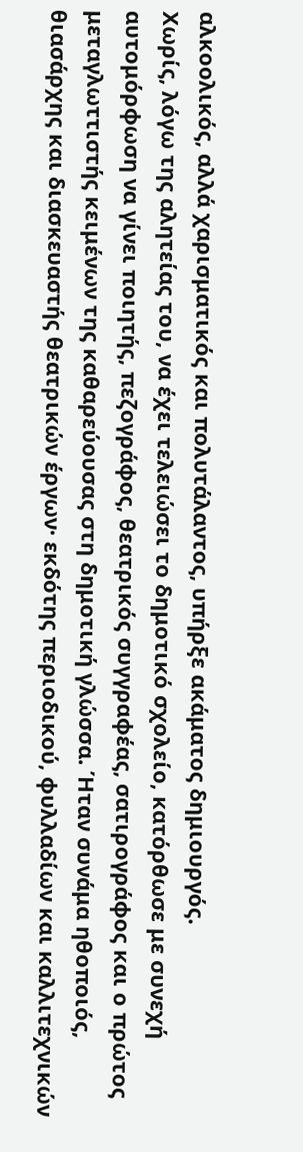αλκοολικός, αλλά χαρισματικός και πολυτάλαντος, υπήρξε ακάματος δημιουργός.
Χωρίς, λόγω της αλητείας του, να έχει τελειώσει το δημοτικό σχολείο, κατόρθωσε με συνεχή αυτομόρφωση να γίνει ποιητής, πεζογράφος, θεατρικός συγγραφέας, σατιρογράφος και ο πρώτος μεταγλωττιστής κειμένων της καθαρεύουσας στη δημοτική γλώσσα. Ήταν συνάμα ηθοποιός, θιασάρχης και διασκευαστής θεατρικών έργων· εκδότης περιοδικού, φυλλαδίων και καλλιτεχνικών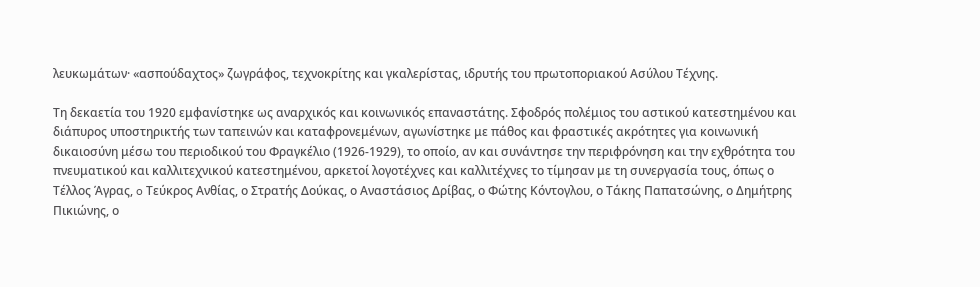λευκωμάτων· «ασπούδαχτος» ζωγράφος, τεχνοκρίτης και γκαλερίστας, ιδρυτής του πρωτοποριακού Ασύλου Τέχνης.

Τη δεκαετία του 1920 εμφανίστηκε ως αναρχικός και κοινωνικός επαναστάτης. Σφοδρός πολέμιος του αστικού κατεστημένου και διάπυρος υποστηρικτής των ταπεινών και καταφρονεμένων, αγωνίστηκε με πάθος και φραστικές ακρότητες για κοινωνική δικαιοσύνη μέσω του περιοδικού του Φραγκέλιο (1926-1929), το οποίο, αν και συνάντησε την περιφρόνηση και την εχθρότητα του πνευματικού και καλλιτεχνικού κατεστημένου, αρκετοί λογοτέχνες και καλλιτέχνες το τίμησαν με τη συνεργασία τους, όπως ο Τέλλος Άγρας, o Τεύκρος Ανθίας, ο Στρατής Δούκας, ο Αναστάσιος Δρίβας, ο Φώτης Κόντογλου, ο Τάκης Παπατσώνης, ο Δημήτρης Πικιώνης, ο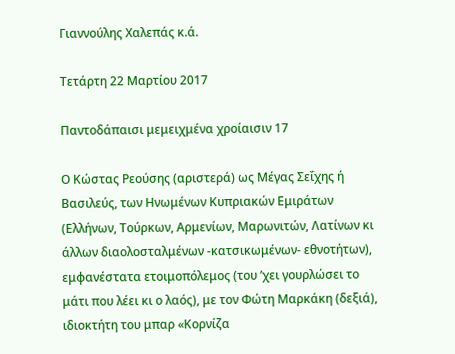Γιαννούλης Χαλεπάς κ.ά.

Τετάρτη 22 Μαρτίου 2017

Παντοδάπαισι μεμειχμένα χροίαισιν 17

Ο Κώστας Ρεούσης (αριστερά) ως Μέγας Σεΐχης ή Βασιλεύς, των Ηνωμένων Κυπριακών Εμιράτων (Ελλήνων, Τούρκων, Αρμενίων, Μαρωνιτών, Λατίνων κι άλλων διαολοσταλμένων -κατσικωμένων- εθνοτήτων), εμφανέστατα ετοιμοπόλεμος (του ’χει γουρλώσει το μάτι που λέει κι ο λαός), με τον Φώτη Μαρκάκη (δεξιά), ιδιοκτήτη του μπαρ «Κορνίζα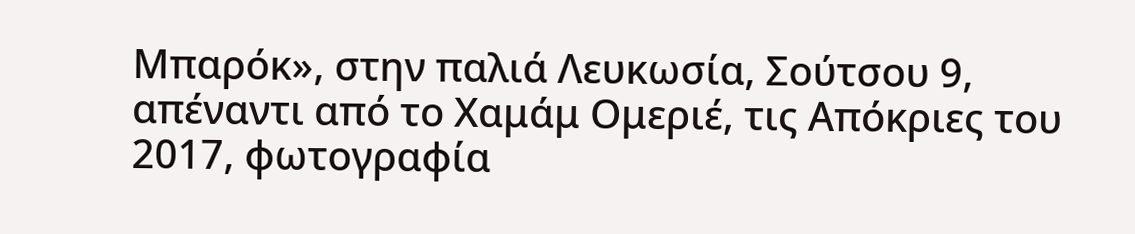Μπαρόκ», στην παλιά Λευκωσία, Σούτσου 9, απέναντι από το Χαμάμ Ομεριέ, τις Απόκριες του 2017, φωτογραφία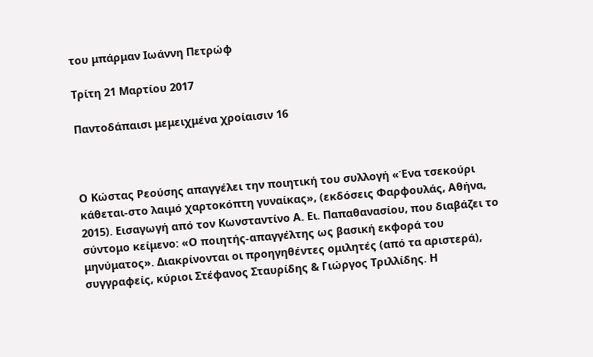του μπάρμαν Ιωάννη Πετρώφ

Τρίτη 21 Μαρτίου 2017

Παντοδάπαισι μεμειχμένα χροίαισιν 16



Ο Κώστας Ρεούσης απαγγέλει την ποιητική του συλλογή «Ένα τσεκούρι κάθεται-στο λαιμό χαρτοκόπτη γυναίκας», (εκδόσεις Φαρφουλάς, Αθήνα, 2015). Εισαγωγή από τον Κωνσταντίνο Α. Ει. Παπαθανασίου, που διαβάζει το σύντομο κείμενο: «Ο ποιητής-απαγγέλτης ως βασική εκφορά του μηνύματος». Διακρίνονται οι προηγηθέντες ομιλητές (από τα αριστερά), συγγραφείς, κύριοι Στέφανος Σταυρίδης & Γιώργος Τριλλίδης. Η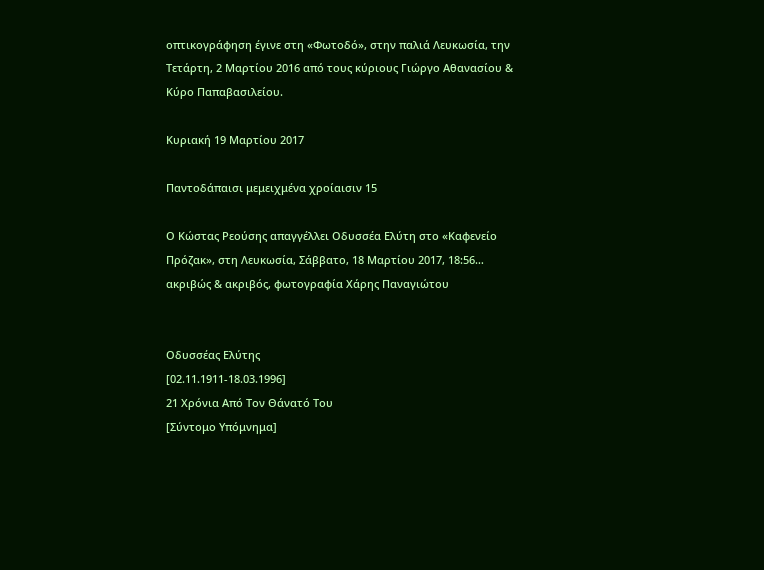οπτικογράφηση έγινε στη «Φωτοδό», στην παλιά Λευκωσία, την Τετάρτη, 2 Μαρτίου 2016 από τους κύριους Γιώργο Αθανασίου & Κύρο Παπαβασιλείου.

Κυριακή 19 Μαρτίου 2017

Παντοδάπαισι μεμειχμένα χροίαισιν 15

Ο Κώστας Ρεούσης απαγγέλλει Οδυσσέα Ελύτη στο «Καφενείο Πρόζακ», στη Λευκωσία, Σάββατο, 18 Μαρτίου 2017, 18:56… ακριβώς & ακριβός, φωτογραφία Χάρης Παναγιώτου


Οδυσσέας Ελύτης
[02.11.1911-18.03.1996]
21 Χρόνια Από Τον Θάνατό Του
[Σύντομο Υπόμνημα]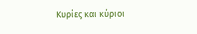Κυρίες και κύριοι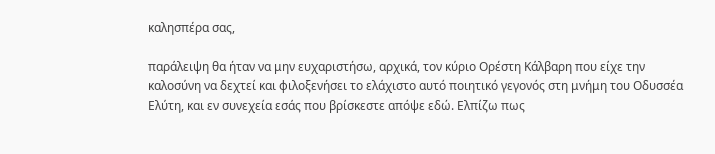καλησπέρα σας,

παράλειψη θα ήταν να μην ευχαριστήσω, αρχικά, τον κύριο Ορέστη Κάλβαρη που είχε την καλοσύνη να δεχτεί και φιλοξενήσει το ελάχιστο αυτό ποιητικό γεγονός στη μνήμη του Οδυσσέα Ελύτη, και εν συνεχεία εσάς που βρίσκεστε απόψε εδώ. Ελπίζω πως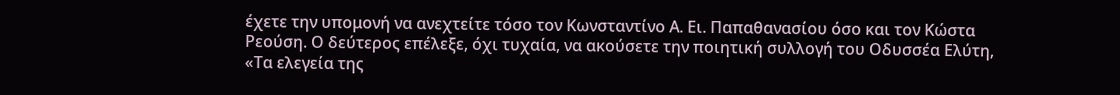έχετε την υπομονή να ανεχτείτε τόσο τον Κωνσταντίνο Α. Ει. Παπαθανασίου όσο και τον Κώστα Ρεούση. Ο δεύτερος επέλεξε, όχι τυχαία, να ακούσετε την ποιητική συλλογή του Οδυσσέα Ελύτη, «Τα ελεγεία της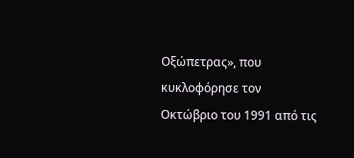Οξώπετρας», που κυκλοφόρησε τον Οκτώβριο του 1991 από τις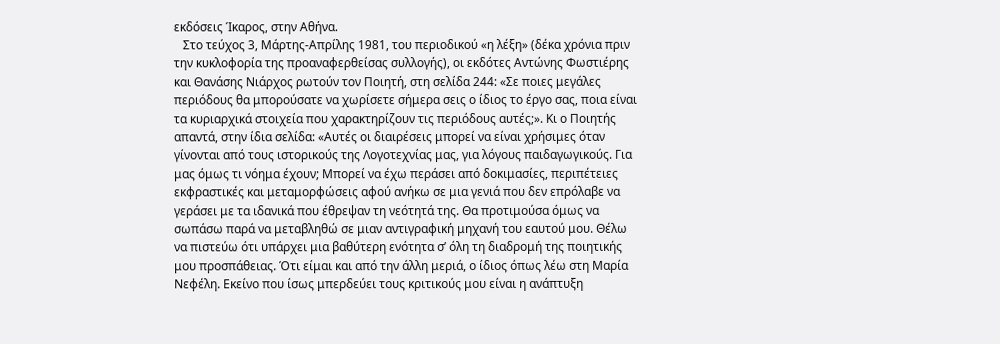εκδόσεις Ίκαρος, στην Αθήνα.
   Στο τεύχος 3, Μάρτης-Απρίλης 1981, του περιοδικού «η λέξη» (δέκα χρόνια πριν την κυκλοφορία της προαναφερθείσας συλλογής), οι εκδότες Αντώνης Φωστιέρης και Θανάσης Νιάρχος ρωτούν τον Ποιητή, στη σελίδα 244: «Σε ποιες μεγάλες περιόδους θα μπορούσατε να χωρίσετε σήμερα σεις ο ίδιος το έργο σας, ποια είναι τα κυριαρχικά στοιχεία που χαρακτηρίζουν τις περιόδους αυτές;». Κι ο Ποιητής απαντά, στην ίδια σελίδα: «Αυτές οι διαιρέσεις μπορεί να είναι χρήσιμες όταν γίνονται από τους ιστορικούς της Λογοτεχνίας μας, για λόγους παιδαγωγικούς. Για μας όμως τι νόημα έχουν; Μπορεί να έχω περάσει από δοκιμασίες, περιπέτειες εκφραστικές και μεταμορφώσεις αφού ανήκω σε μια γενιά που δεν επρόλαβε να γεράσει με τα ιδανικά που έθρεψαν τη νεότητά της. Θα προτιμούσα όμως να σωπάσω παρά να μεταβληθώ σε μιαν αντιγραφική μηχανή του εαυτού μου. Θέλω να πιστεύω ότι υπάρχει μια βαθύτερη ενότητα σ’ όλη τη διαδρομή της ποιητικής μου προσπάθειας. Ότι είμαι και από την άλλη μεριά, ο ίδιος όπως λέω στη Μαρία Νεφέλη. Εκείνο που ίσως μπερδεύει τους κριτικούς μου είναι η ανάπτυξη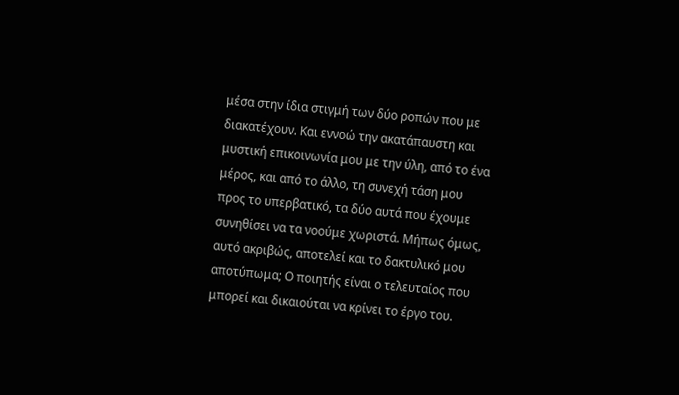μέσα στην ίδια στιγμή των δύο ροπών που με διακατέχουν. Και εννοώ την ακατάπαυστη και μυστική επικοινωνία μου με την ύλη, από το ένα μέρος, και από το άλλο, τη συνεχή τάση μου προς το υπερβατικό, τα δύο αυτά που έχουμε συνηθίσει να τα νοούμε χωριστά. Μήπως όμως, αυτό ακριβώς, αποτελεί και το δακτυλικό μου αποτύπωμα; Ο ποιητής είναι ο τελευταίος που μπορεί και δικαιούται να κρίνει το έργο του.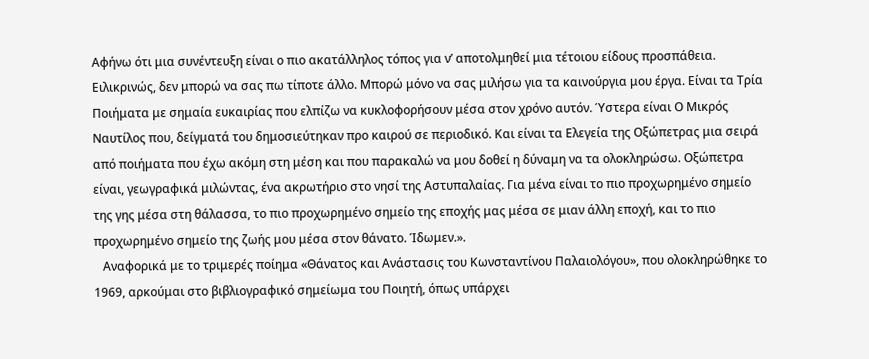Αφήνω ότι μια συνέντευξη είναι ο πιο ακατάλληλος τόπος για ν’ αποτολμηθεί μια τέτοιου είδους προσπάθεια. Ειλικρινώς, δεν μπορώ να σας πω τίποτε άλλο. Μπορώ μόνο να σας μιλήσω για τα καινούργια μου έργα. Είναι τα Τρία Ποιήματα με σημαία ευκαιρίας που ελπίζω να κυκλοφορήσουν μέσα στον χρόνο αυτόν. Ύστερα είναι Ο Μικρός Ναυτίλος που, δείγματά του δημοσιεύτηκαν προ καιρού σε περιοδικό. Και είναι τα Ελεγεία της Οξώπετρας μια σειρά από ποιήματα που έχω ακόμη στη μέση και που παρακαλώ να μου δοθεί η δύναμη να τα ολοκληρώσω. Οξώπετρα είναι, γεωγραφικά μιλώντας, ένα ακρωτήριο στο νησί της Αστυπαλαίας. Για μένα είναι το πιο προχωρημένο σημείο της γης μέσα στη θάλασσα, το πιο προχωρημένο σημείο της εποχής μας μέσα σε μιαν άλλη εποχή, και το πιο προχωρημένο σημείο της ζωής μου μέσα στον θάνατο. Ίδωμεν.».
   Αναφορικά με το τριμερές ποίημα «Θάνατος και Ανάστασις του Κωνσταντίνου Παλαιολόγου», που ολοκληρώθηκε το 1969, αρκούμαι στο βιβλιογραφικό σημείωμα του Ποιητή, όπως υπάρχει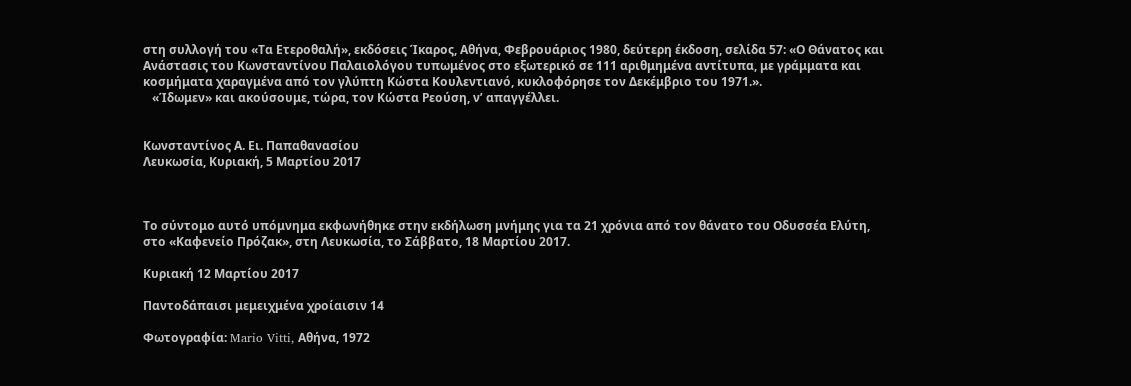στη συλλογή του «Τα Ετεροθαλή», εκδόσεις Ίκαρος, Αθήνα, Φεβρουάριος 1980, δεύτερη έκδοση, σελίδα 57: «Ο Θάνατος και Ανάστασις του Κωνσταντίνου Παλαιολόγου τυπωμένος στο εξωτερικό σε 111 αριθμημένα αντίτυπα, με γράμματα και κοσμήματα χαραγμένα από τον γλύπτη Κώστα Κουλεντιανό, κυκλοφόρησε τον Δεκέμβριο του 1971.».
   «Ίδωμεν» και ακούσουμε, τώρα, τον Κώστα Ρεούση, ν’ απαγγέλλει.


Κωνσταντίνος Α. Ει. Παπαθανασίου
Λευκωσία, Κυριακή, 5 Μαρτίου 2017



Το σύντομο αυτό υπόμνημα εκφωνήθηκε στην εκδήλωση μνήμης για τα 21 χρόνια από τον θάνατο του Οδυσσέα Ελύτη, στο «Καφενείο Πρόζακ», στη Λευκωσία, το Σάββατο, 18 Μαρτίου 2017.

Κυριακή 12 Μαρτίου 2017

Παντοδάπαισι μεμειχμένα χροίαισιν 14

Φωτογραφία: Mario Vitti, Αθήνα, 1972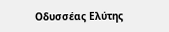Οδυσσέας Ελύτης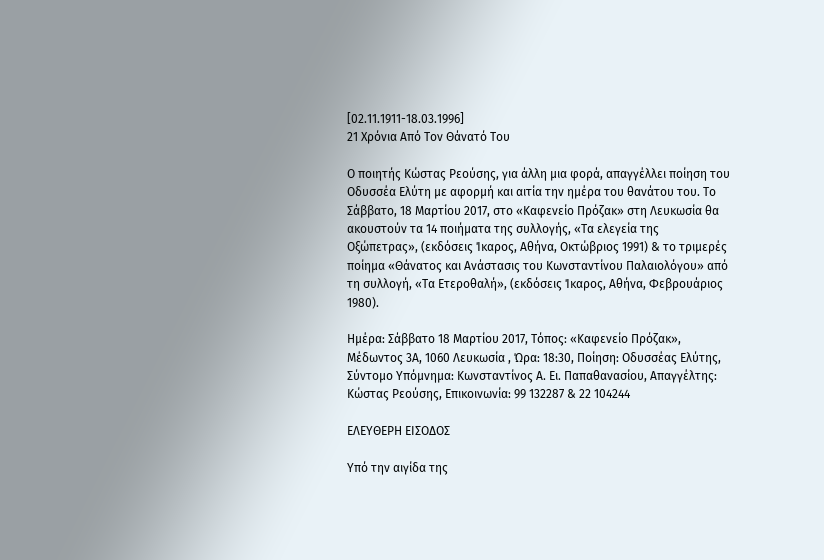[02.11.1911-18.03.1996]
21 Χρόνια Από Τον Θάνατό Του

Ο ποιητής Κώστας Ρεούσης, για άλλη μια φορά, απαγγέλλει ποίηση του Οδυσσέα Ελύτη με αφορμή και αιτία την ημέρα του θανάτου του. Το Σάββατο, 18 Μαρτίου 2017, στο «Καφενείο Πρόζακ» στη Λευκωσία θα ακουστούν τα 14 ποιήματα της συλλογής, «Τα ελεγεία της Οξώπετρας», (εκδόσεις Ίκαρος, Αθήνα, Οκτώβριος 1991) & το τριμερές ποίημα «Θάνατος και Ανάστασις του Κωνσταντίνου Παλαιολόγου» από τη συλλογή, «Τα Ετεροθαλή», (εκδόσεις Ίκαρος, Αθήνα, Φεβρουάριος 1980).

Ημέρα: Σάββατο 18 Μαρτίου 2017, Τόπος: «Καφενείο Πρόζακ», Μέδωντος 3Α, 1060 Λευκωσία , Ώρα: 18:30, Ποίηση: Οδυσσέας Ελύτης, Σύντομο Υπόμνημα: Κωνσταντίνος Α. Ει. Παπαθανασίου, Απαγγέλτης: Κώστας Ρεούσης, Επικοινωνία: 99 132287 & 22 104244

ΕΛΕΥΘΕΡΗ ΕΙΣΟΔΟΣ

Υπό την αιγίδα της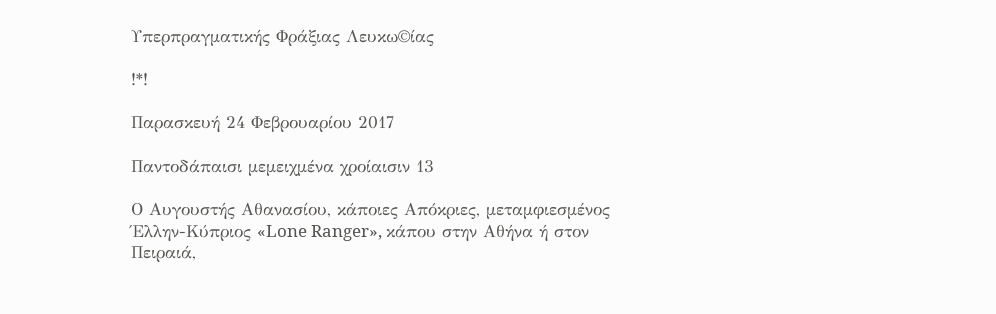Υπερπραγματικής Φράξιας Λευκω©ίας

!*!

Παρασκευή 24 Φεβρουαρίου 2017

Παντοδάπαισι μεμειχμένα χροίαισιν 13

Ο Αυγουστής Αθανασίου, κάποιες Απόκριες, μεταμφιεσμένος Έλλην-Κύπριος «Lone Ranger», κάπου στην Αθήνα ή στον Πειραιά,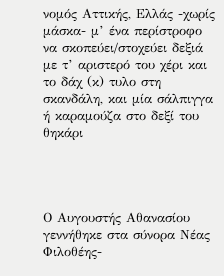νομός Αττικής, Ελλάς -χωρίς μάσκα- μ’ ένα περίστροφο να σκοπεύει/στοχεύει δεξιά με τ’ αριστερό του χέρι και το δάχ (κ) τυλο στη σκανδάλη, και μία σάλπιγγα ή καραμούζα στο δεξί του θηκάρι




Ο Αυγουστής Αθανασίου γεννήθηκε στα σύνορα Νέας Φιλοθέης-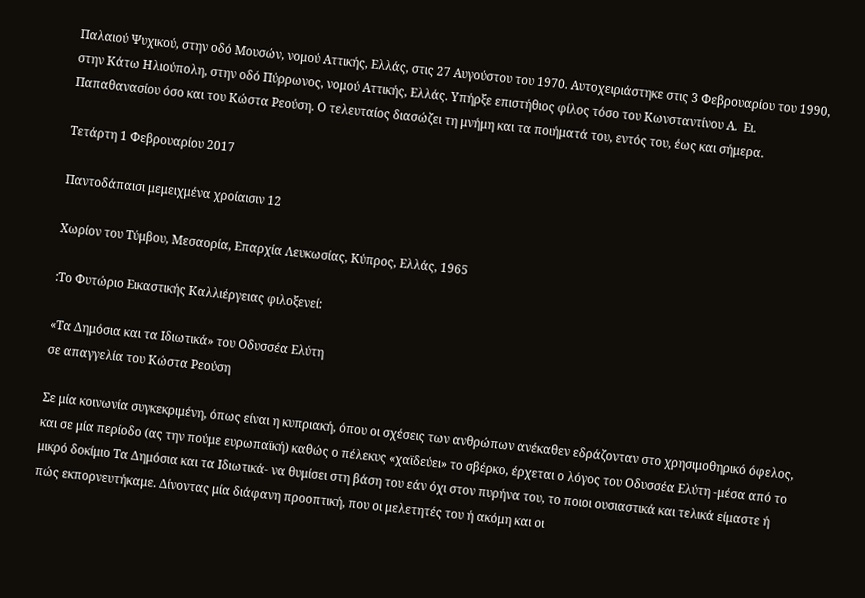Παλαιού Ψυχικού, στην οδό Μουσών, νομού Αττικής, Ελλάς, στις 27 Αυγούστου του 1970. Αυτοχειριάστηκε στις 3 Φεβρουαρίου του 1990, στην Κάτω Ηλιούπολη, στην οδό Πύρρωνος, νομού Αττικής, Ελλάς. Υπήρξε επιστήθιος φίλος τόσο του Κωνσταντίνου Α.  Ει.  Παπαθανασίου όσο και του Κώστα Ρεούση. Ο τελευταίος διασώζει τη μνήμη και τα ποιήματά του, εντός του, έως και σήμερα.

Τετάρτη 1 Φεβρουαρίου 2017

Παντοδάπαισι μεμειχμένα χροίαισιν 12

Χωρίον του Τύμβου, Μεσαορία, Επαρχία Λευκωσίας, Κύπρος, Ελλάς, 1965

:Το Φυτώριο Εικαστικής Καλλιέργειας φιλοξενεί:

«Τα Δημόσια και τα Ιδιωτικά» του Οδυσσέα Ελύτη
σε απαγγελία του Κώστα Ρεούση

Σε μία κοινωνία συγκεκριμένη, όπως είναι η κυπριακή, όπου οι σχέσεις των ανθρώπων ανέκαθεν εδράζονταν στο χρησιμοθηρικό όφελος, και σε μία περίοδο (ας την πούμε ευρωπαϊκή) καθώς ο πέλεκυς «χαϊδεύει» το σβέρκο, έρχεται ο λόγος του Οδυσσέα Ελύτη -μέσα από το μικρό δοκίμιο Τα Δημόσια και τα Ιδιωτικά- να θυμίσει στη βάση του εάν όχι στον πυρήνα του, το ποιοι ουσιαστικά και τελικά είμαστε ή πώς εκπορνευτήκαμε. Δίνοντας μία διάφανη προοπτική, που οι μελετητές του ή ακόμη και οι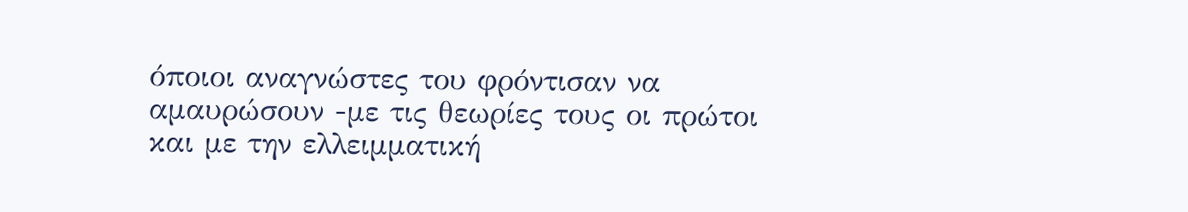όποιοι αναγνώστες του φρόντισαν να αμαυρώσουν -με τις θεωρίες τους οι πρώτοι και με την ελλειμματική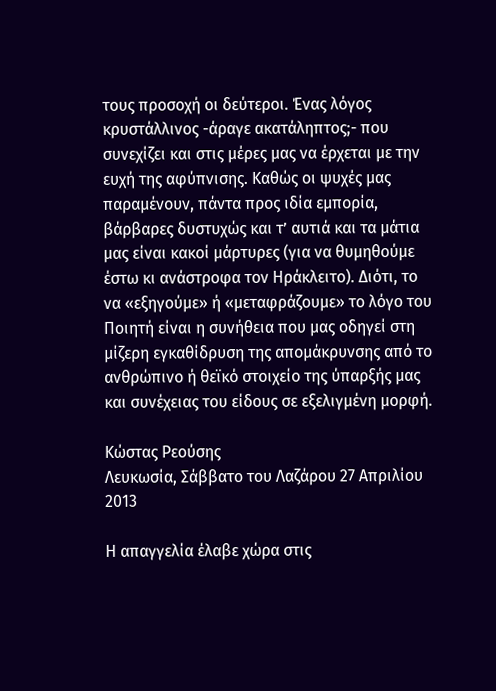τους προσοχή οι δεύτεροι. Ένας λόγος κρυστάλλινος -άραγε ακατάληπτος;- που συνεχίζει και στις μέρες μας να έρχεται με την ευχή της αφύπνισης. Καθώς οι ψυχές μας παραμένουν, πάντα προς ιδία εμπορία, βάρβαρες δυστυχώς και τ’ αυτιά και τα μάτια μας είναι κακοί μάρτυρες (για να θυμηθούμε έστω κι ανάστροφα τον Ηράκλειτο). Διότι, το να «εξηγούμε» ή «μεταφράζουμε» το λόγο του Ποιητή είναι η συνήθεια που μας οδηγεί στη μίζερη εγκαθίδρυση της απομάκρυνσης από το ανθρώπινο ή θεϊκό στοιχείο της ύπαρξής μας και συνέχειας του είδους σε εξελιγμένη μορφή.

Κώστας Ρεούσης
Λευκωσία, Σάββατο του Λαζάρου 27 Απριλίου 2013

Η απαγγελία έλαβε χώρα στις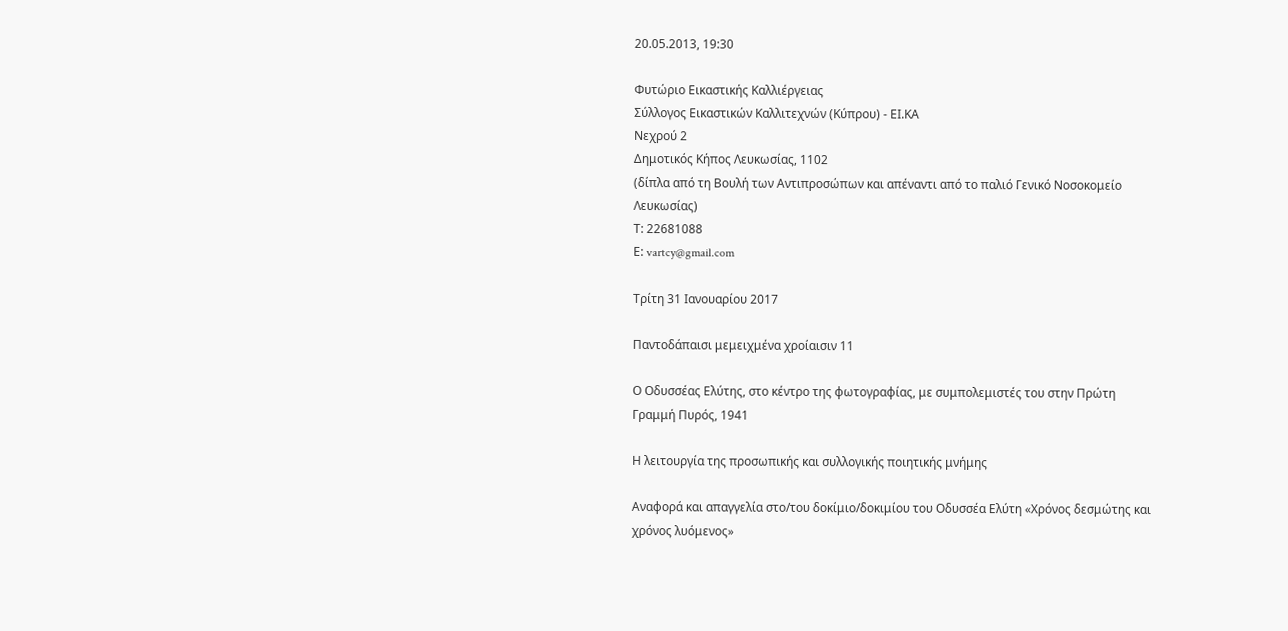20.05.2013, 19:30

Φυτώριο Εικαστικής Καλλιέργειας
Σύλλογος Εικαστικών Καλλιτεχνών (Κύπρου) - ΕΙ.ΚΑ
Νεχρού 2
Δημοτικός Κήπος Λευκωσίας, 1102
(δίπλα από τη Βουλή των Αντιπροσώπων και απέναντι από το παλιό Γενικό Νοσοκομείο Λευκωσίας)
Τ: 22681088
Ε: vartcy@gmail.com

Τρίτη 31 Ιανουαρίου 2017

Παντοδάπαισι μεμειχμένα χροίαισιν 11

Ο Οδυσσέας Ελύτης, στο κέντρο της φωτογραφίας, με συμπολεμιστές του στην Πρώτη Γραμμή Πυρός, 1941

Η λειτουργία της προσωπικής και συλλογικής ποιητικής μνήμης

Αναφορά και απαγγελία στο/του δοκίμιο/δοκιμίου του Οδυσσέα Ελύτη «Χρόνος δεσμώτης και χρόνος λυόμενος»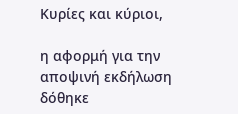Κυρίες και κύριοι,

η αφορμή για την αποψινή εκδήλωση δόθηκε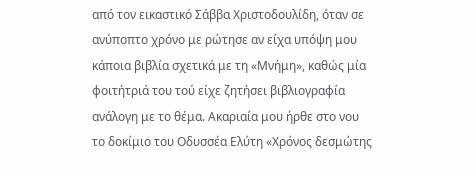από τον εικαστικό Σάββα Χριστοδουλίδη, όταν σε ανύποπτο χρόνο με ρώτησε αν είχα υπόψη μου κάποια βιβλία σχετικά με τη «Μνήμη», καθώς μία φοιτήτριά του τού είχε ζητήσει βιβλιογραφία ανάλογη με το θέμα. Ακαριαία μου ήρθε στο νου το δοκίμιο του Οδυσσέα Ελύτη «Χρόνος δεσμώτης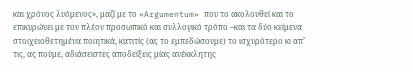και χρόνος λυόμενος», μαζί με το «Argumentum» που το ακολουθεί και το επικυρώνει με τον πλέον προσωπικό και συλλογικό τρόπο –και τα δύο κείμενα στοιχειοθετημένα ποιητικά, κατιτίς (ας το εμπεδώσουμε) το ισχυρότερο κι απ’ τις, ας πούμε, αδιάσειστες αποδείξεις μίας ανέκκλητης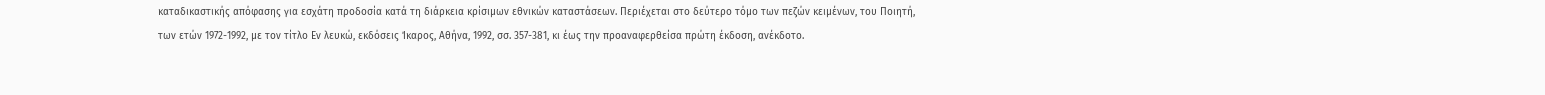καταδικαστικής απόφασης για εσχάτη προδοσία κατά τη διάρκεια κρίσιμων εθνικών καταστάσεων. Περιέχεται στο δεύτερο τόμο των πεζών κειμένων, του Ποιητή, των ετών 1972-1992, με τον τίτλο Εν λευκώ, εκδόσεις Ίκαρος, Αθήνα, 1992, σσ. 357-381, κι έως την προαναφερθείσα πρώτη έκδοση, ανέκδοτο.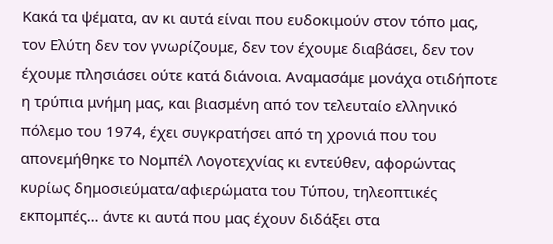Κακά τα ψέματα, αν κι αυτά είναι που ευδοκιμούν στον τόπο μας, τον Ελύτη δεν τον γνωρίζουμε, δεν τον έχουμε διαβάσει, δεν τον έχουμε πλησιάσει ούτε κατά διάνοια. Αναμασάμε μονάχα οτιδήποτε η τρύπια μνήμη μας, και βιασμένη από τον τελευταίο ελληνικό πόλεμο του 1974, έχει συγκρατήσει από τη χρονιά που του απονεμήθηκε το Νομπέλ Λογοτεχνίας κι εντεύθεν, αφορώντας κυρίως δημοσιεύματα/αφιερώματα του Τύπου, τηλεοπτικές εκπομπές… άντε κι αυτά που μας έχουν διδάξει στα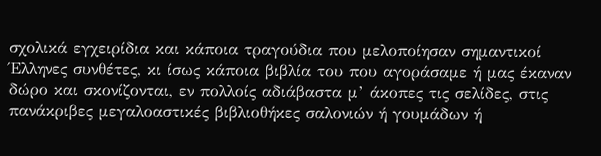σχολικά εγχειρίδια και κάποια τραγούδια που μελοποίησαν σημαντικοί Έλληνες συνθέτες, κι ίσως κάποια βιβλία του που αγοράσαμε ή μας έκαναν δώρο και σκονίζονται, εν πολλοίς αδιάβαστα μ’ άκοπες τις σελίδες, στις πανάκριβες μεγαλοαστικές βιβλιοθήκες σαλονιών ή γουμάδων ή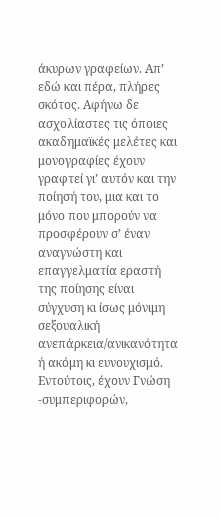άκυρων γραφείων. Απ’ εδώ και πέρα, πλήρες σκότος. Αφήνω δε ασχολίαστες τις όποιες ακαδημαϊκές μελέτες και μονογραφίες έχουν γραφτεί γι’ αυτόν και την ποίησή του, μια και το μόνο που μπορούν να προσφέρουν σ’ έναν αναγνώστη και επαγγελματία εραστή της ποίησης είναι σύγχυση κι ίσως μόνιμη σεξουαλική ανεπάρκεια/ανικανότητα ή ακόμη κι ευνουχισμό. Εντούτοις, έχουν Γνώση -συμπεριφορών,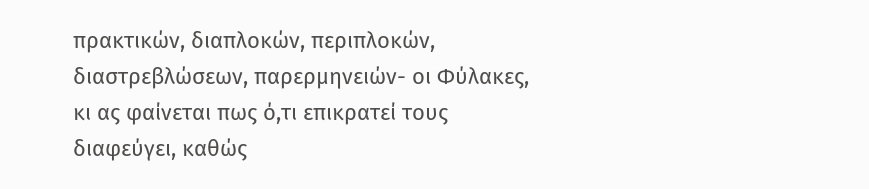πρακτικών, διαπλοκών, περιπλοκών, διαστρεβλώσεων, παρερμηνειών- οι Φύλακες, κι ας φαίνεται πως ό,τι επικρατεί τους διαφεύγει, καθώς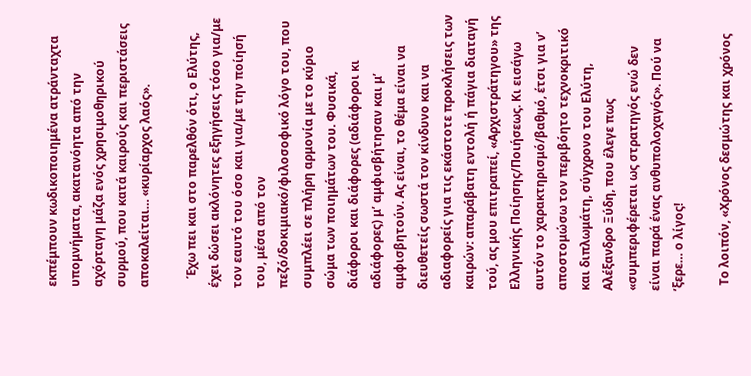εκπέμπουν κωδικοποιημένα ατράνταχτα υπομνήματα, ακατανόητα από την αχόρταγη μάζα ενός χρησιμοθηρικού συρμού, που κατά καιρούς και περιστάσεις αποκαλείται… «κυρίαρχος λαός».

   Έχω πει και στο παρελθόν ότι, ο Ελύτης, έχει δώσει ακλόνητες εξηγήσεις τόσο για/με τον εαυτό του όσο και για/με την ποίησή του, μέσα από τον πεζό/δοκιμιακό/φιλοσοφικό λόγο του, που συμπλέει σε πλήρη αρμονία με το κύριο σώμα των ποιημάτων του. Φυσικά, διάφοροι και διάφορες (αδιάφοροι κι αδιάφορες) μ’ αμφισβήτησαν και μ’ αμφισβητούν. Ας είναι, το θέμα είναι να διευθετείς σωστά τον κίνδυνο και να αδιαφορείς για τις εκάστοτε προκλήσεις των καιρών: απαράβατη εντολή ή πάγια διαταγή τού, ας μου επιτραπεί, «Αρχιστράτηγου» της Ελληνικής Ποίησης/Ποιήσεως. Κι εισάγω αυτόν το χαρακτηρισμό/βαθμό, έτσι για ν’ αποστομώσω τον περιβόητο τεχνοκριτικό και διπλωμάτη, σύγχρονο του Ελύτη, Αλέξανδρο Ξύδη, που έλεγε πως «συμπεριφέρεται ως στρατηγός ενώ δεν είναι παρά ένας ανθυπολοχαγός». Πού να ’ξερε… ο λίγος!

  Το λοιπόν, «Χρόνος δεσμώτης και χρόνος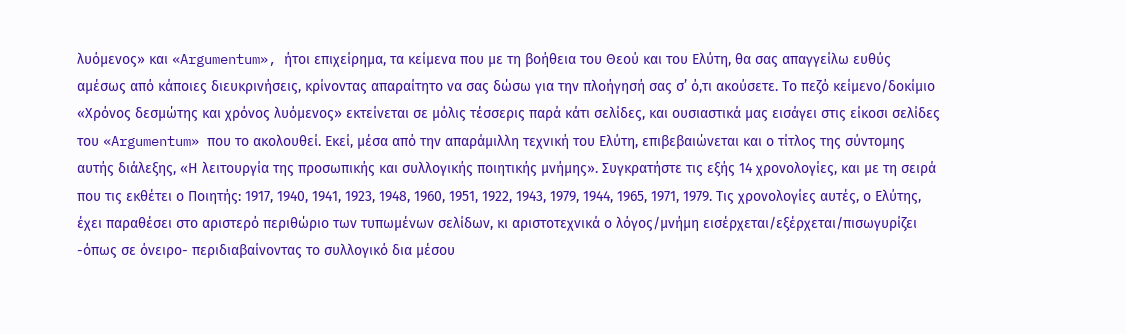λυόμενος» και «Argumentum», ήτοι επιχείρημα, τα κείμενα που με τη βοήθεια του Θεού και του Ελύτη, θα σας απαγγείλω ευθύς αμέσως από κάποιες διευκρινήσεις, κρίνοντας απαραίτητο να σας δώσω για την πλοήγησή σας σ’ ό,τι ακούσετε. Το πεζό κείμενο/δοκίμιο «Χρόνος δεσμώτης και χρόνος λυόμενος» εκτείνεται σε μόλις τέσσερις παρά κάτι σελίδες, και ουσιαστικά μας εισάγει στις είκοσι σελίδες του «Argumentum» που το ακολουθεί. Εκεί, μέσα από την απαράμιλλη τεχνική του Ελύτη, επιβεβαιώνεται και ο τίτλος της σύντομης αυτής διάλεξης, «Η λειτουργία της προσωπικής και συλλογικής ποιητικής μνήμης». Συγκρατήστε τις εξής 14 χρονολογίες, και με τη σειρά που τις εκθέτει ο Ποιητής: 1917, 1940, 1941, 1923, 1948, 1960, 1951, 1922, 1943, 1979, 1944, 1965, 1971, 1979. Τις χρονολογίες αυτές, ο Ελύτης, έχει παραθέσει στο αριστερό περιθώριο των τυπωμένων σελίδων, κι αριστοτεχνικά ο λόγος/μνήμη εισέρχεται/εξέρχεται/πισωγυρίζει -όπως σε όνειρο- περιδιαβαίνοντας το συλλογικό δια μέσου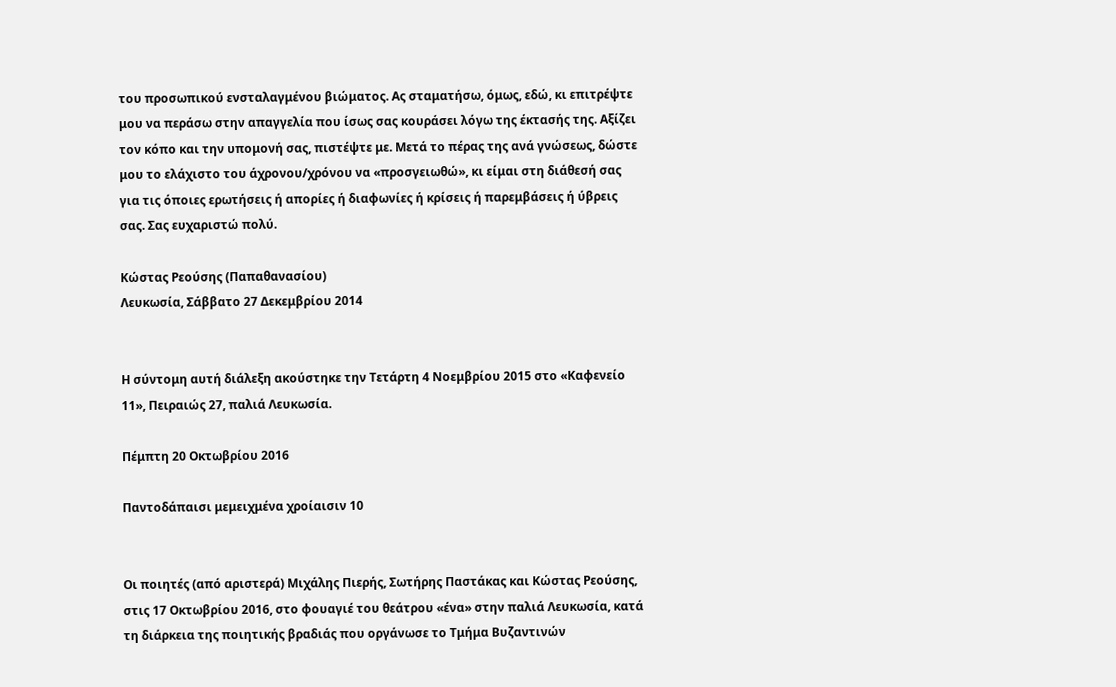του προσωπικού ενσταλαγμένου βιώματος. Ας σταματήσω, όμως, εδώ, κι επιτρέψτε μου να περάσω στην απαγγελία που ίσως σας κουράσει λόγω της έκτασής της. Αξίζει τον κόπο και την υπομονή σας, πιστέψτε με. Μετά το πέρας της ανά γνώσεως, δώστε μου το ελάχιστο του άχρονου/χρόνου να «προσγειωθώ», κι είμαι στη διάθεσή σας για τις όποιες ερωτήσεις ή απορίες ή διαφωνίες ή κρίσεις ή παρεμβάσεις ή ύβρεις σας. Σας ευχαριστώ πολύ.

Κώστας Ρεούσης (Παπαθανασίου)
Λευκωσία, Σάββατο 27 Δεκεμβρίου 2014


Η σύντομη αυτή διάλεξη ακούστηκε την Τετάρτη 4 Νοεμβρίου 2015 στο «Καφενείο 11», Πειραιώς 27, παλιά Λευκωσία.

Πέμπτη 20 Οκτωβρίου 2016

Παντοδάπαισι μεμειχμένα χροίαισιν 10


Οι ποιητές (από αριστερά) Μιχάλης Πιερής, Σωτήρης Παστάκας και Κώστας Ρεούσης, στις 17 Οκτωβρίου 2016, στο φουαγιέ του θεάτρου «ένα» στην παλιά Λευκωσία, κατά τη διάρκεια της ποιητικής βραδιάς που οργάνωσε το Τμήμα Βυζαντινών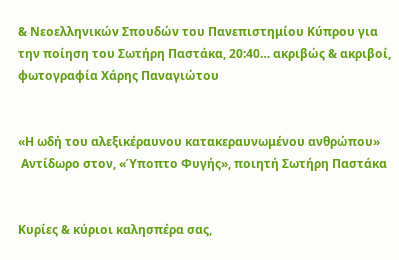& Νεοελληνικών Σπουδών του Πανεπιστημίου Κύπρου για την ποίηση του Σωτήρη Παστάκα, 20:40… ακριβώς & ακριβοί, φωτογραφία Χάρης Παναγιώτου


«Η ωδή του αλεξικέραυνου κατακεραυνωμένου ανθρώπου»
 Αντίδωρο στον, «Ύποπτο Φυγής», ποιητή Σωτήρη Παστάκα


Κυρίες & κύριοι καλησπέρα σας,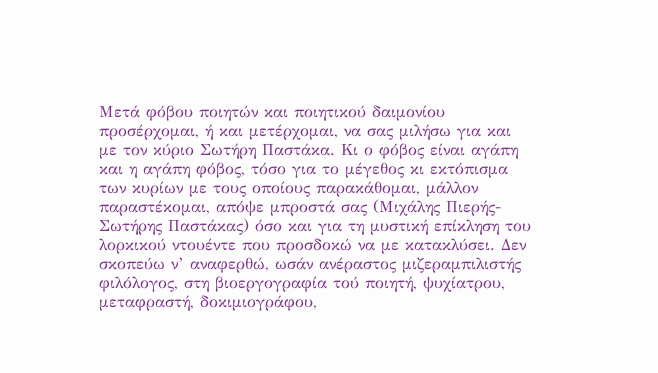Μετά φόβου ποιητών και ποιητικού δαιμονίου προσέρχομαι, ή και μετέρχομαι, να σας μιλήσω για και με τον κύριο Σωτήρη Παστάκα. Κι ο φόβος είναι αγάπη και η αγάπη φόβος, τόσο για το μέγεθος κι εκτόπισμα των κυρίων με τους οποίους παρακάθομαι, μάλλον παραστέκομαι, απόψε μπροστά σας (Μιχάλης Πιερής-Σωτήρης Παστάκας) όσο και για τη μυστική επίκληση του λορκικού ντουέντε που προσδοκώ να με κατακλύσει. Δεν σκοπεύω ν’ αναφερθώ, ωσάν ανέραστος μιζεραμπιλιστής φιλόλογος, στη βιοεργογραφία τού ποιητή, ψυχίατρου, μεταφραστή, δοκιμιογράφου,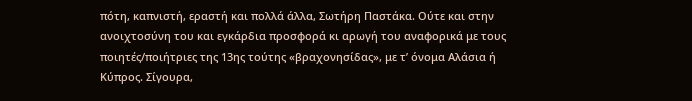πότη, καπνιστή, εραστή και πολλά άλλα, Σωτήρη Παστάκα. Ούτε και στην ανοιχτοσύνη του και εγκάρδια προσφορά κι αρωγή του αναφορικά με τους ποιητές/ποιήτριες της 13ης τούτης «βραχονησίδας», με τ’ όνομα Αλάσια ή Κύπρος. Σίγουρα,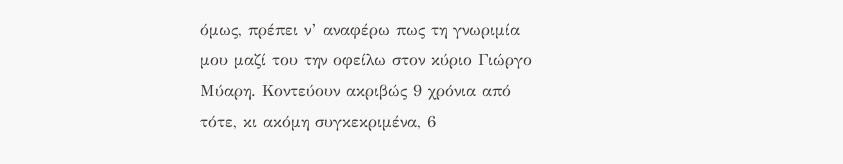όμως, πρέπει ν’ αναφέρω πως τη γνωριμία μου μαζί του την οφείλω στον κύριο Γιώργο  Μύαρη. Κοντεύουν ακριβώς 9 χρόνια από τότε, κι ακόμη συγκεκριμένα, 6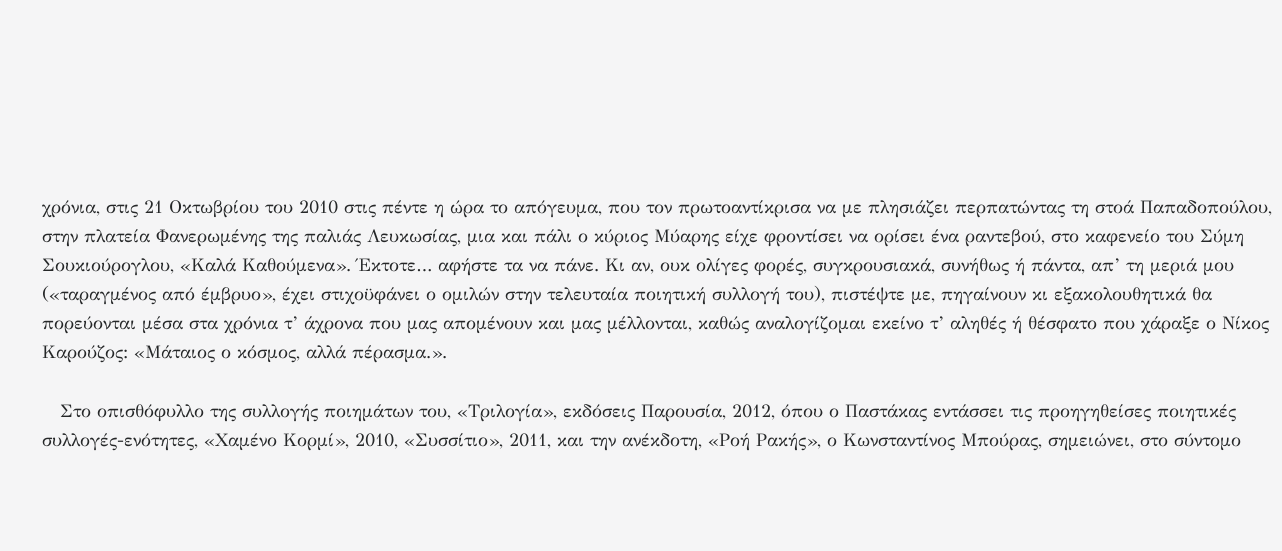χρόνια, στις 21 Οκτωβρίου του 2010 στις πέντε η ώρα το απόγευμα, που τον πρωτοαντίκρισα να με πλησιάζει περπατώντας τη στοά Παπαδοπούλου, στην πλατεία Φανερωμένης της παλιάς Λευκωσίας, μια και πάλι ο κύριος Μύαρης είχε φροντίσει να ορίσει ένα ραντεβού, στο καφενείο του Σύμη Σουκιούρογλου, «Καλά Καθούμενα». Έκτοτε… αφήστε τα να πάνε. Κι αν, ουκ ολίγες φορές, συγκρουσιακά, συνήθως ή πάντα, απ’ τη μεριά μου («ταραγμένος από έμβρυο», έχει στιχοϋφάνει ο ομιλών στην τελευταία ποιητική συλλογή του), πιστέψτε με, πηγαίνουν κι εξακολουθητικά θα πορεύονται μέσα στα χρόνια τ’ άχρονα που μας απομένουν και μας μέλλονται, καθώς αναλογίζομαι εκείνο τ’ αληθές ή θέσφατο που χάραξε ο Νίκος Καρούζος: «Μάταιος ο κόσμος, αλλά πέρασμα.».

   Στο οπισθόφυλλο της συλλογής ποιημάτων του, «Τριλογία», εκδόσεις Παρουσία, 2012, όπου ο Παστάκας εντάσσει τις προηγηθείσες ποιητικές συλλογές-ενότητες, «Χαμένο Κορμί», 2010, «Συσσίτιο», 2011, και την ανέκδοτη, «Ροή Ρακής», ο Κωνσταντίνος Μπούρας, σημειώνει, στο σύντομο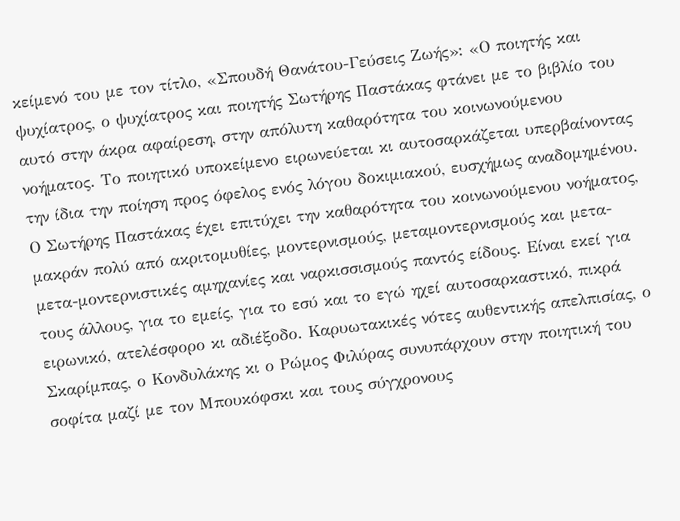κείμενό του με τον τίτλο, «Σπουδή Θανάτου-Γεύσεις Ζωής»: «Ο ποιητής και ψυχίατρος, ο ψυχίατρος και ποιητής Σωτήρης Παστάκας φτάνει με το βιβλίο του αυτό στην άκρα αφαίρεση, στην απόλυτη καθαρότητα του κοινωνούμενου νοήματος. Το ποιητικό υποκείμενο ειρωνεύεται κι αυτοσαρκάζεται υπερβαίνοντας την ίδια την ποίηση προς όφελος ενός λόγου δοκιμιακού, ευσχήμως αναδομημένου. Ο Σωτήρης Παστάκας έχει επιτύχει την καθαρότητα του κοινωνούμενου νοήματος, μακράν πολύ από ακριτομυθίες, μοντερνισμούς, μεταμοντερνισμούς και μετα-μετα-μοντερνιστικές αμηχανίες και ναρκισσισμούς παντός είδους. Είναι εκεί για τους άλλους, για το εμείς, για το εσύ και το εγώ ηχεί αυτοσαρκαστικό, πικρά ειρωνικό, ατελέσφορο κι αδιέξοδο. Καρυωτακικές νότες αυθεντικής απελπισίας, ο Σκαρίμπας, ο Κονδυλάκης κι ο Ρώμος Φιλύρας συνυπάρχουν στην ποιητική του σοφίτα μαζί με τον Μπουκόφσκι και τους σύγχρονους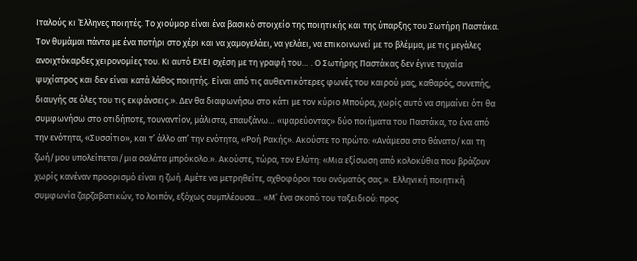Ιταλούς κι Έλληνες ποιητές. Το χιούμορ είναι ένα βασικό στοιχείο της ποιητικής και της ύπαρξης του Σωτήρη Παστάκα. Τον θυμάμαι πάντα με ένα ποτήρι στο χέρι και να χαμογελάει, να γελάει, να επικοινωνεί με το βλέμμα, με τις μεγάλες ανοιχτόκαρδες χειρονομίες του. Κι αυτό ΕΧΕΙ σχέση με τη γραφή του… . Ο Σωτήρης Παστάκας δεν έγινε τυχαία ψυχίατρος και δεν είναι κατά λάθος ποιητής. Είναι από τις αυθεντικότερες φωνές του καιρού μας, καθαρός, συνεπής, διαυγής σε όλες του τις εκφάνσεις.». Δεν θα διαφωνήσω στο κάτι με τον κύριο Μπούρα, χωρίς αυτό να σημαίνει ότι θα συμφωνήσω στο οτιδήποτε, τουναντίον, μάλιστα, επαυξάνω… «ψαρεύοντας» δύο ποιήματα του Παστάκα, το ένα από την ενότητα, «Συσσίτιο», και τ’ άλλο απ’ την ενότητα, «Ροή Ρακής». Ακούστε το πρώτο: «Ανάμεσα στο θάνατο/και τη ζωή/μου υπολείπεται/μια σαλάτα μπρόκολο.». Ακούστε, τώρα, τον Ελύτη: «Μια εξίσωση από κολοκύθια που βράζουν χωρίς κανέναν προορισμό είναι η ζωή. Αμέτε να μετρηθείτε, αχθοφόροι του ονόματός σας.». Ελληνική ποιητική συμφωνία ζαρζαβατικών, το λοιπόν, εξόχως συμπλέουσα… «Μ’ ένα σκοπό του ταξειδιού: προς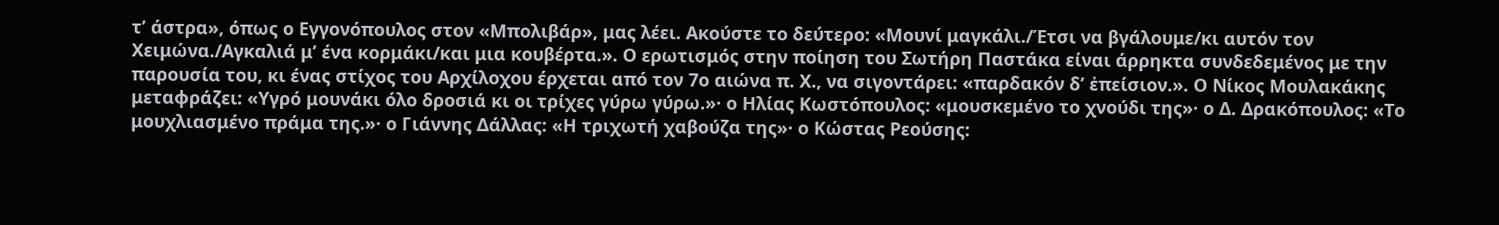τ’ άστρα», όπως ο Εγγονόπουλος στον «Μπολιβάρ», μας λέει. Ακούστε το δεύτερο: «Μουνί μαγκάλι./Έτσι να βγάλουμε/κι αυτόν τον Χειμώνα./Αγκαλιά μ’ ένα κορμάκι/και μια κουβέρτα.». Ο ερωτισμός στην ποίηση του Σωτήρη Παστάκα είναι άρρηκτα συνδεδεμένος με την παρουσία του, κι ένας στίχος του Αρχίλοχου έρχεται από τον 7ο αιώνα π. Χ., να σιγοντάρει: «παρδακόν δ’ ἐπείσιον.». Ο Νίκος Μουλακάκης μεταφράζει: «Υγρό μουνάκι όλο δροσιά κι οι τρίχες γύρω γύρω.»· ο Ηλίας Κωστόπουλος: «μουσκεμένο το χνούδι της»· ο Δ. Δρακόπουλος: «Το μουχλιασμένο πράμα της.»· ο Γιάννης Δάλλας: «Η τριχωτή χαβούζα της»· ο Κώστας Ρεούσης: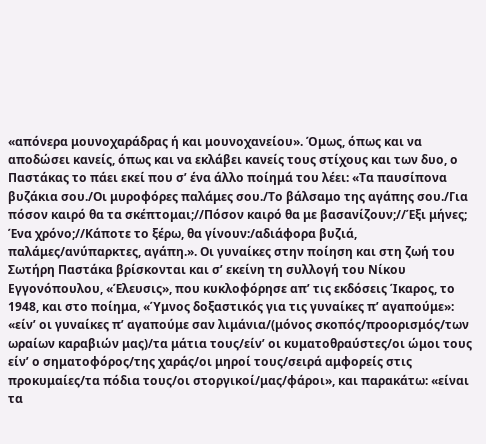«απόνερα μουνοχαράδρας ή και μουνοχανείου». Όμως, όπως και να αποδώσει κανείς, όπως και να εκλάβει κανείς τους στίχους και των δυο, ο Παστάκας το πάει εκεί που σ’ ένα άλλο ποίημά του λέει: «Τα παυσίπονα βυζάκια σου./Οι μυροφόρες παλάμες σου./Το βάλσαμο της αγάπης σου./Για πόσον καιρό θα τα σκέπτομαι;//Πόσον καιρό θα με βασανίζουν;//Έξι μήνες; Ένα χρόνο;//Κάποτε το ξέρω, θα γίνουν:/αδιάφορα βυζιά, παλάμες/ανύπαρκτες, αγάπη.». Οι γυναίκες στην ποίηση και στη ζωή του Σωτήρη Παστάκα βρίσκονται και σ’ εκείνη τη συλλογή του Νίκου Εγγονόπουλου, «Έλευσις», που κυκλοφόρησε απ’ τις εκδόσεις Ίκαρος, το 1948, και στο ποίημα, «Ύμνος δοξαστικός για τις γυναίκες π’ αγαπούμε»: «είν’ οι γυναίκες π’ αγαπούμε σαν λιμάνια/(μόνος σκοπός/προορισμός/των ωραίων καραβιών μας)/τα μάτια τους/είν’ οι κυματοθραύστες/οι ώμοι τους είν’ ο σηματοφόρος/της χαράς/οι μηροί τους/σειρά αμφορείς στις προκυμαίες/τα πόδια τους/οι στοργικοί/μας/φάροι», και παρακάτω: «είναι τα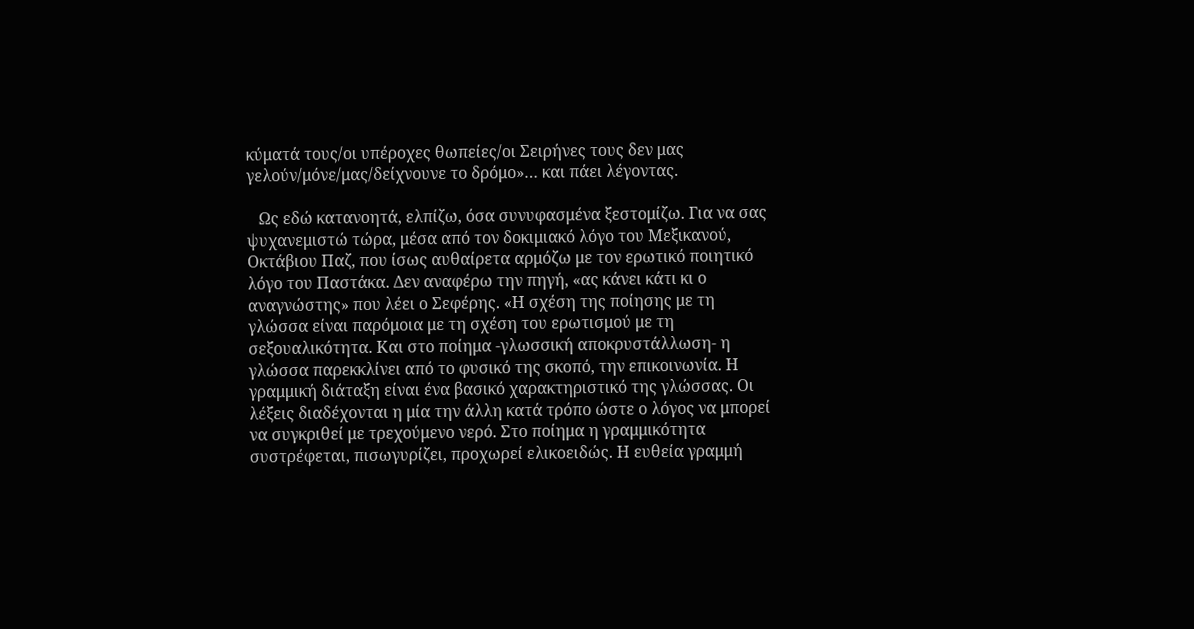κύματά τους/οι υπέροχες θωπείες/οι Σειρήνες τους δεν μας γελούν/μόνε/μας/δείχνουνε το δρόμο»… και πάει λέγοντας.

   Ως εδώ κατανοητά, ελπίζω, όσα συνυφασμένα ξεστομίζω. Για να σας ψυχανεμιστώ τώρα, μέσα από τον δοκιμιακό λόγο του Μεξικανού, Οκτάβιου Παζ, που ίσως αυθαίρετα αρμόζω με τον ερωτικό ποιητικό λόγο του Παστάκα. Δεν αναφέρω την πηγή, «ας κάνει κάτι κι ο αναγνώστης» που λέει ο Σεφέρης. «Η σχέση της ποίησης με τη γλώσσα είναι παρόμοια με τη σχέση του ερωτισμού με τη σεξουαλικότητα. Και στο ποίημα -γλωσσική αποκρυστάλλωση- η γλώσσα παρεκκλίνει από το φυσικό της σκοπό, την επικοινωνία. Η γραμμική διάταξη είναι ένα βασικό χαρακτηριστικό της γλώσσας. Οι λέξεις διαδέχονται η μία την άλλη κατά τρόπο ώστε ο λόγος να μπορεί να συγκριθεί με τρεχούμενο νερό. Στο ποίημα η γραμμικότητα συστρέφεται, πισωγυρίζει, προχωρεί ελικοειδώς. Η ευθεία γραμμή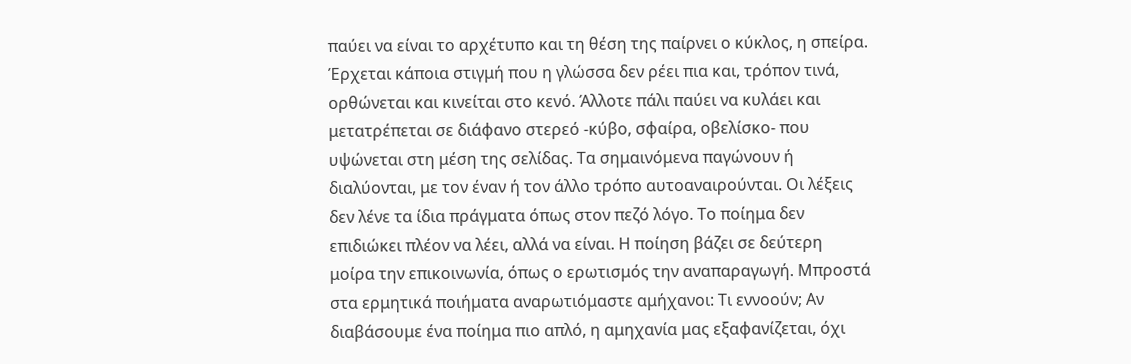παύει να είναι το αρχέτυπο και τη θέση της παίρνει ο κύκλος, η σπείρα. Έρχεται κάποια στιγμή που η γλώσσα δεν ρέει πια και, τρόπον τινά, ορθώνεται και κινείται στο κενό. Άλλοτε πάλι παύει να κυλάει και μετατρέπεται σε διάφανο στερεό -κύβο, σφαίρα, οβελίσκο- που υψώνεται στη μέση της σελίδας. Τα σημαινόμενα παγώνουν ή διαλύονται, με τον έναν ή τον άλλο τρόπο αυτοαναιρούνται. Οι λέξεις δεν λένε τα ίδια πράγματα όπως στον πεζό λόγο. Το ποίημα δεν επιδιώκει πλέον να λέει, αλλά να είναι. Η ποίηση βάζει σε δεύτερη μοίρα την επικοινωνία, όπως ο ερωτισμός την αναπαραγωγή. Μπροστά στα ερμητικά ποιήματα αναρωτιόμαστε αμήχανοι: Τι εννοούν; Αν διαβάσουμε ένα ποίημα πιο απλό, η αμηχανία μας εξαφανίζεται, όχι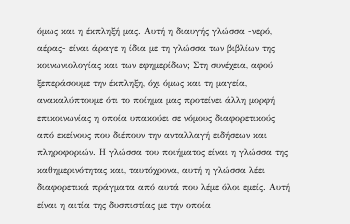όμως και η έκπληξή μας. Αυτή η διαυγής γλώσσα -νερό, αέρας- είναι άραγε η ίδια με τη γλώσσα των βιβλίων της κοινωνιολογίας και των εφημερίδων; Στη συνέχεια, αφού ξεπεράσουμε την έκπληξη, όχι όμως και τη μαγεία, ανακαλύπτουμε ότι το ποίημα μας προτείνει άλλη μορφή επικοινωνίας η οποία υπακούει σε νόμους διαφορετικούς από εκείνους που διέπουν την ανταλλαγή ειδήσεων και πληροφοριών. Η γλώσσα του ποιήματος είναι η γλώσσα της καθημερινότητας και, ταυτόχρονα, αυτή η γλώσσα λέει διαφορετικά πράγματα από αυτά που λέμε όλοι εμείς. Αυτή είναι η αιτία της δυσπιστίας με την οποία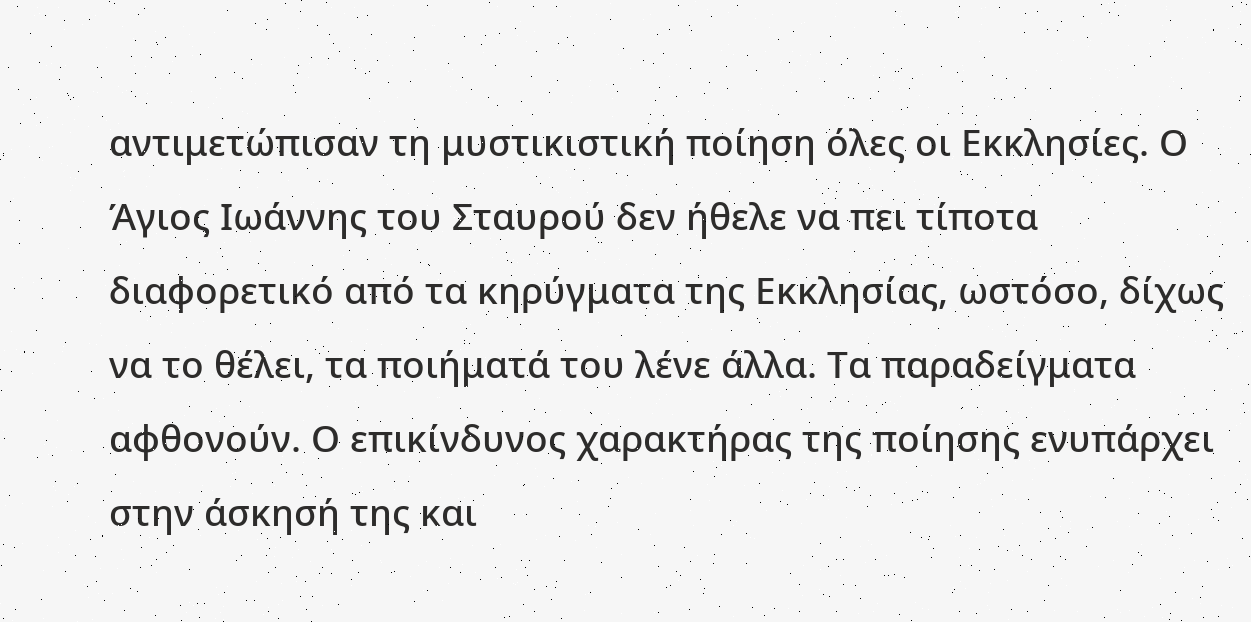αντιμετώπισαν τη μυστικιστική ποίηση όλες οι Εκκλησίες. Ο Άγιος Ιωάννης του Σταυρού δεν ήθελε να πει τίποτα διαφορετικό από τα κηρύγματα της Εκκλησίας, ωστόσο, δίχως να το θέλει, τα ποιήματά του λένε άλλα. Τα παραδείγματα αφθονούν. Ο επικίνδυνος χαρακτήρας της ποίησης ενυπάρχει στην άσκησή της και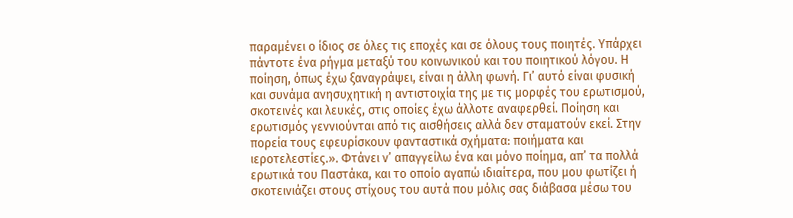παραμένει ο ίδιος σε όλες τις εποχές και σε όλους τους ποιητές. Υπάρχει πάντοτε ένα ρήγμα μεταξύ του κοινωνικού και του ποιητικού λόγου. Η ποίηση, όπως έχω ξαναγράψει, είναι η άλλη φωνή. Γι’ αυτό είναι φυσική και συνάμα ανησυχητική η αντιστοιχία της με τις μορφές του ερωτισμού, σκοτεινές και λευκές, στις οποίες έχω άλλοτε αναφερθεί. Ποίηση και ερωτισμός γεννιούνται από τις αισθήσεις αλλά δεν σταματούν εκεί. Στην πορεία τους εφευρίσκουν φανταστικά σχήματα: ποιήματα και ιεροτελεστίες.». Φτάνει ν’ απαγγείλω ένα και μόνο ποίημα, απ’ τα πολλά ερωτικά του Παστάκα, και το οποίο αγαπώ ιδιαίτερα, που μου φωτίζει ή σκοτεινιάζει στους στίχους του αυτά που μόλις σας διάβασα μέσω του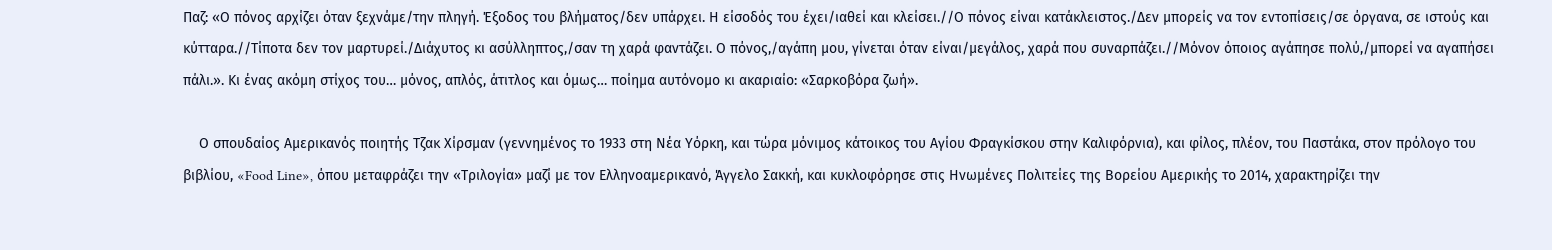Παζ: «Ο πόνος αρχίζει όταν ξεχνάμε/την πληγή. Έξοδος του βλήματος/δεν υπάρχει. Η είσοδός του έχει/ιαθεί και κλείσει.//Ο πόνος είναι κατάκλειστος./Δεν μπορείς να τον εντοπίσεις/σε όργανα, σε ιστούς και κύτταρα.//Τίποτα δεν τον μαρτυρεί./Διάχυτος κι ασύλληπτος,/σαν τη χαρά φαντάζει. Ο πόνος,/αγάπη μου, γίνεται όταν είναι/μεγάλος, χαρά που συναρπάζει.//Μόνον όποιος αγάπησε πολύ,/μπορεί να αγαπήσει πάλι.». Κι ένας ακόμη στίχος του… μόνος, απλός, άτιτλος και όμως… ποίημα αυτόνομο κι ακαριαίο: «Σαρκοβόρα ζωή».

    Ο σπουδαίος Αμερικανός ποιητής Τζακ Χίρσμαν (γεννημένος το 1933 στη Νέα Υόρκη, και τώρα μόνιμος κάτοικος του Αγίου Φραγκίσκου στην Καλιφόρνια), και φίλος, πλέον, του Παστάκα, στον πρόλογο του βιβλίου, «Food Line», όπου μεταφράζει την «Τριλογία» μαζί με τον Ελληνοαμερικανό, Άγγελο Σακκή, και κυκλοφόρησε στις Ηνωμένες Πολιτείες της Βορείου Αμερικής το 2014, χαρακτηρίζει την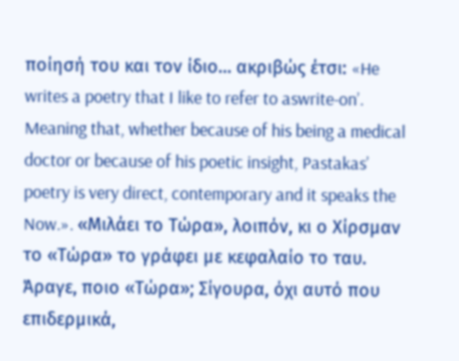ποίησή του και τον ίδιο… ακριβώς έτσι: «He writes a poetry that I like to refer to aswrite-on’. Meaning that, whether because of his being a medical doctor or because of his poetic insight, Pastakas’ poetry is very direct, contemporary and it speaks the Now.». «Μιλάει το Τώρα», λοιπόν, κι ο Χίρσμαν το «Τώρα» το γράφει με κεφαλαίο το ταυ. Άραγε, ποιο «Τώρα»; Σίγουρα, όχι αυτό που επιδερμικά,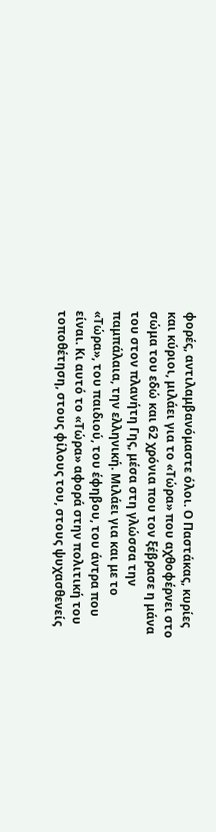φορές, αντιλαμβανόμαστε όλοι. Ο Παστάκας, κυρίες και κύριοι, μιλάει για το «Τώρα» που αχθοφέρνει στο σώμα του εδώ και 62 χρόνια που τον ξέβρασε η μάνα του στον πλανήτη Γης, μέσα στη γλώσσα την παμπάλαια, την ελληνική. Μιλάει για και με το «Τώρα», του παιδιού, του έφηβου, του άντρα που είναι. Κι αυτό το «Τώρα» αφορά στην πολιτική του τοποθέτηση, στους φίλους του, στους ψυχασθενείς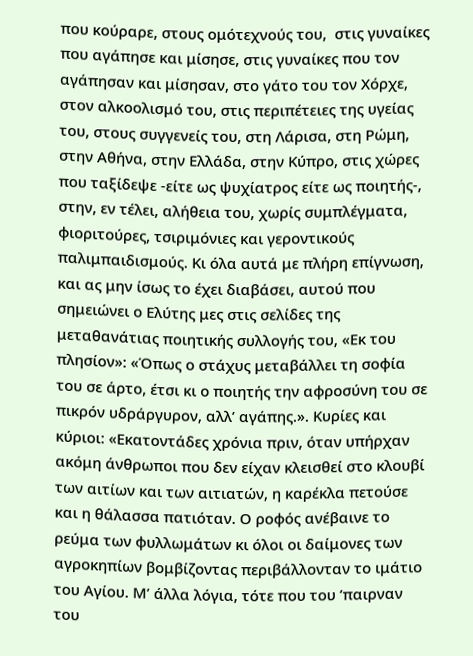που κούραρε, στους ομότεχνούς του,  στις γυναίκες που αγάπησε και μίσησε, στις γυναίκες που τον αγάπησαν και μίσησαν, στο γάτο του τον Χόρχε, στον αλκοολισμό του, στις περιπέτειες της υγείας του, στους συγγενείς του, στη Λάρισα, στη Ρώμη, στην Αθήνα, στην Ελλάδα, στην Κύπρο, στις χώρες που ταξίδεψε -είτε ως ψυχίατρος είτε ως ποιητής-, στην, εν τέλει, αλήθεια του, χωρίς συμπλέγματα, φιοριτούρες, τσιριμόνιες και γεροντικούς παλιμπαιδισμούς. Κι όλα αυτά με πλήρη επίγνωση, και ας μην ίσως το έχει διαβάσει, αυτού που σημειώνει ο Ελύτης μες στις σελίδες της μεταθανάτιας ποιητικής συλλογής του, «Εκ του πλησίον»: «Όπως ο στάχυς μεταβάλλει τη σοφία του σε άρτο, έτσι κι ο ποιητής την αφροσύνη του σε πικρόν υδράργυρον, αλλ’ αγάπης.». Κυρίες και κύριοι: «Εκατοντάδες χρόνια πριν, όταν υπήρχαν ακόμη άνθρωποι που δεν είχαν κλεισθεί στο κλουβί των αιτίων και των αιτιατών, η καρέκλα πετούσε και η θάλασσα πατιόταν. Ο ροφός ανέβαινε το ρεύμα των φυλλωμάτων κι όλοι οι δαίμονες των αγροκηπίων βομβίζοντας περιβάλλονταν το ιμάτιο του Αγίου. Μ’ άλλα λόγια, τότε που του ’παιρναν του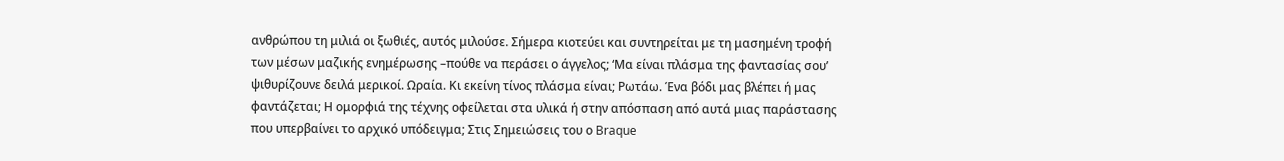ανθρώπου τη μιλιά οι ξωθιές, αυτός μιλούσε. Σήμερα κιοτεύει και συντηρείται με τη μασημένη τροφή των μέσων μαζικής ενημέρωσης –πούθε να περάσει ο άγγελος; ‘Μα είναι πλάσμα της φαντασίας σου’ ψιθυρίζουνε δειλά μερικοί. Ωραία. Κι εκείνη τίνος πλάσμα είναι; Ρωτάω. Ένα βόδι μας βλέπει ή μας φαντάζεται; Η ομορφιά της τέχνης οφείλεται στα υλικά ή στην απόσπαση από αυτά μιας παράστασης που υπερβαίνει το αρχικό υπόδειγμα; Στις Σημειώσεις του ο Braque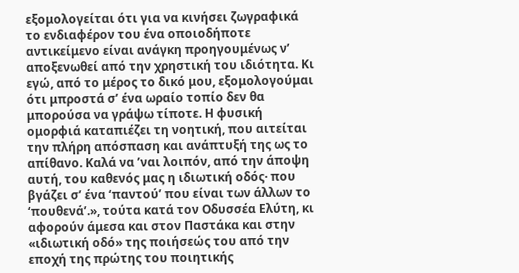εξομολογείται ότι για να κινήσει ζωγραφικά το ενδιαφέρον του ένα οποιοδήποτε αντικείμενο είναι ανάγκη προηγουμένως ν’ αποξενωθεί από την χρηστική του ιδιότητα. Κι εγώ, από το μέρος το δικό μου, εξομολογούμαι ότι μπροστά σ’ ένα ωραίο τοπίο δεν θα μπορούσα να γράψω τίποτε. Η φυσική ομορφιά καταπιέζει τη νοητική, που αιτείται την πλήρη απόσπαση και ανάπτυξή της ως το απίθανο. Καλά να ’ναι λοιπόν, από την άποψη αυτή, του καθενός μας η ιδιωτική οδός· που βγάζει σ’ ένα ‘παντού’ που είναι των άλλων το ‘πουθενά’.», τούτα κατά τον Οδυσσέα Ελύτη, κι αφορούν άμεσα και στον Παστάκα και στην «ιδιωτική οδό» της ποιήσεώς του από την εποχή της πρώτης του ποιητικής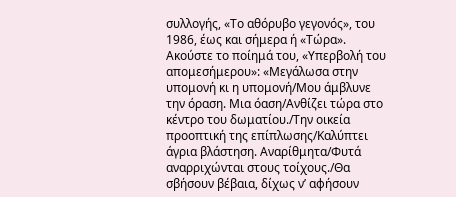συλλογής, «Το αθόρυβο γεγονός», του 1986, έως και σήμερα ή «Τώρα». Ακούστε το ποίημά του, «Υπερβολή του απομεσήμερου»: «Μεγάλωσα στην υπομονή κι η υπομονή/Μου άμβλυνε την όραση. Μια όαση/Ανθίζει τώρα στο κέντρο του δωματίου./Την οικεία προοπτική της επίπλωσης/Καλύπτει άγρια βλάστηση. Αναρίθμητα/Φυτά αναρριχώνται στους τοίχους./Θα σβήσουν βέβαια, δίχως ν’ αφήσουν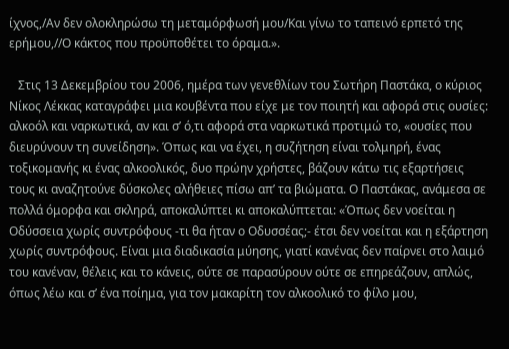ίχνος,/Αν δεν ολοκληρώσω τη μεταμόρφωσή μου/Και γίνω το ταπεινό ερπετό της ερήμου,//Ο κάκτος που προϋποθέτει το όραμα.».

   Στις 13 Δεκεμβρίου του 2006, ημέρα των γενεθλίων του Σωτήρη Παστάκα, ο κύριος Νίκος Λέκκας καταγράφει μια κουβέντα που είχε με τον ποιητή και αφορά στις ουσίες: αλκοόλ και ναρκωτικά, αν και σ’ ό,τι αφορά στα ναρκωτικά προτιμώ το, «ουσίες που διευρύνουν τη συνείδηση». Όπως και να έχει, η συζήτηση είναι τολμηρή, ένας τοξικομανής κι ένας αλκοολικός, δυο πρώην χρήστες, βάζουν κάτω τις εξαρτήσεις τους κι αναζητούνε δύσκολες αλήθειες πίσω απ’ τα βιώματα. Ο Παστάκας, ανάμεσα σε πολλά όμορφα και σκληρά, αποκαλύπτει κι αποκαλύπτεται: «Όπως δεν νοείται η Οδύσσεια χωρίς συντρόφους -τι θα ήταν ο Οδυσσέας;- έτσι δεν νοείται και η εξάρτηση χωρίς συντρόφους. Είναι μια διαδικασία μύησης, γιατί κανένας δεν παίρνει στο λαιμό του κανέναν, θέλεις και το κάνεις, ούτε σε παρασύρουν ούτε σε επηρεάζουν, απλώς, όπως λέω και σ’ ένα ποίημα, για τον μακαρίτη τον αλκοολικό το φίλο μου,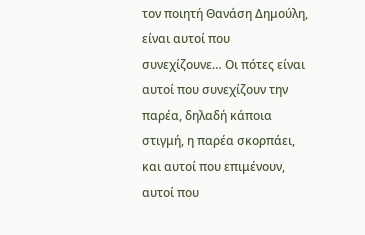τον ποιητή Θανάση Δημούλη, είναι αυτοί που συνεχίζουνε… Οι πότες είναι αυτοί που συνεχίζουν την παρέα, δηλαδή κάποια στιγμή, η παρέα σκορπάει, και αυτοί που επιμένουν, αυτοί που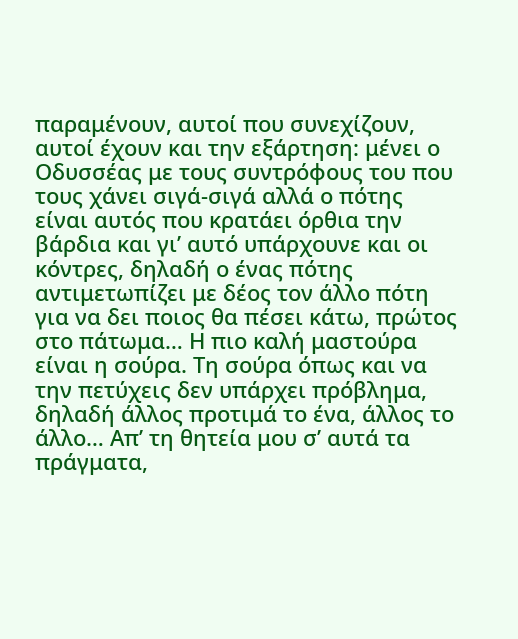παραμένουν, αυτοί που συνεχίζουν, αυτοί έχουν και την εξάρτηση: μένει ο Οδυσσέας με τους συντρόφους του που τους χάνει σιγά-σιγά αλλά ο πότης είναι αυτός που κρατάει όρθια την βάρδια και γι’ αυτό υπάρχουνε και οι κόντρες, δηλαδή ο ένας πότης αντιμετωπίζει με δέος τον άλλο πότη για να δει ποιος θα πέσει κάτω, πρώτος στο πάτωμα… Η πιο καλή μαστούρα είναι η σούρα. Τη σούρα όπως και να την πετύχεις δεν υπάρχει πρόβλημα, δηλαδή άλλος προτιμά το ένα, άλλος το άλλο… Απ’ τη θητεία μου σ’ αυτά τα πράγματα,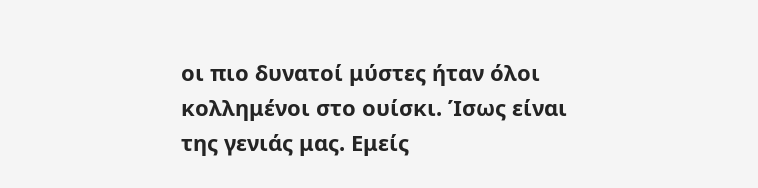οι πιο δυνατοί μύστες ήταν όλοι κολλημένοι στο ουίσκι. Ίσως είναι της γενιάς μας. Εμείς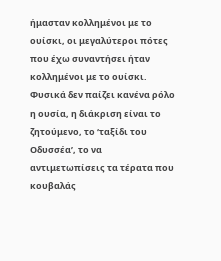ήμασταν κολλημένοι με το ουίσκι, οι μεγαλύτεροι πότες που έχω συναντήσει ήταν κολλημένοι με το ουίσκι. Φυσικά δεν παίζει κανένα ρόλο η ουσία, η διάκριση είναι το ζητούμενο, το ‘ταξίδι του Οδυσσέα’, το να αντιμετωπίσεις τα τέρατα που κουβαλάς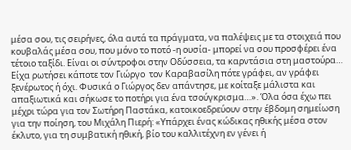μέσα σου, τις σειρήνες, όλα αυτά τα πράγματα, να παλέψεις με τα στοιχειά που κουβαλάς μέσα σου, που μόνο το ποτό -η ουσία- μπορεί να σου προσφέρει ένα τέτοιο ταξίδι. Είναι οι σύντροφοι στην Οδύσσεια, τα καρντάσια στη μαστούρα… Είχα ρωτήσει κάποτε τον Γιώργο  τον Καραβασίλη πότε γράφει, αν γράφει ξενέρωτος ή όχι. Φυσικά ο Γιώργος δεν απάντησε, με κοίταξε μάλιστα και απαξιωτικά και σήκωσε το ποτήρι για ένα τσούγκρισμα…». Όλα όσα έχω πει μέχρι τώρα για τον Σωτήρη Παστάκα, κατοικοεδρεύουν στην έβδομη σημείωση για την ποίηση, του Μιχάλη Πιερή: «Υπάρχει ένας κώδικας ηθικής μέσα στον έκλυτο, για τη συμβατική ηθική, βίο του καλλιτέχνη εν γένει ή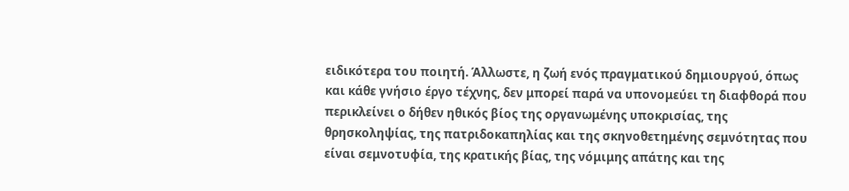ειδικότερα του ποιητή. Άλλωστε, η ζωή ενός πραγματικού δημιουργού, όπως και κάθε γνήσιο έργο τέχνης, δεν μπορεί παρά να υπονομεύει τη διαφθορά που περικλείνει ο δήθεν ηθικός βίος της οργανωμένης υποκρισίας, της θρησκοληψίας, της πατριδοκαπηλίας και της σκηνοθετημένης σεμνότητας που είναι σεμνοτυφία, της κρατικής βίας, της νόμιμης απάτης και της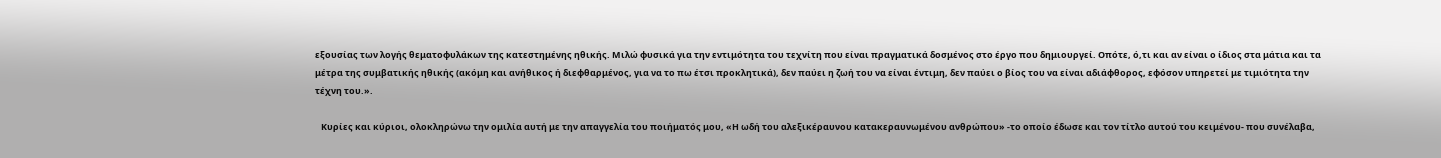εξουσίας των λογής θεματοφυλάκων της κατεστημένης ηθικής. Μιλώ φυσικά για την εντιμότητα του τεχνίτη που είναι πραγματικά δοσμένος στο έργο που δημιουργεί. Οπότε, ό,τι και αν είναι ο ίδιος στα μάτια και τα μέτρα της συμβατικής ηθικής (ακόμη και ανήθικος ή διεφθαρμένος, για να το πω έτσι προκλητικά), δεν παύει η ζωή του να είναι έντιμη, δεν παύει ο βίος του να είναι αδιάφθορος, εφόσον υπηρετεί με τιμιότητα την τέχνη του.».

   Κυρίες και κύριοι, ολοκληρώνω την ομιλία αυτή με την απαγγελία του ποιήματός μου, «Η ωδή του αλεξικέραυνου κατακεραυνωμένου ανθρώπου» -το οποίο έδωσε και τον τίτλο αυτού του κειμένου- που συνέλαβα,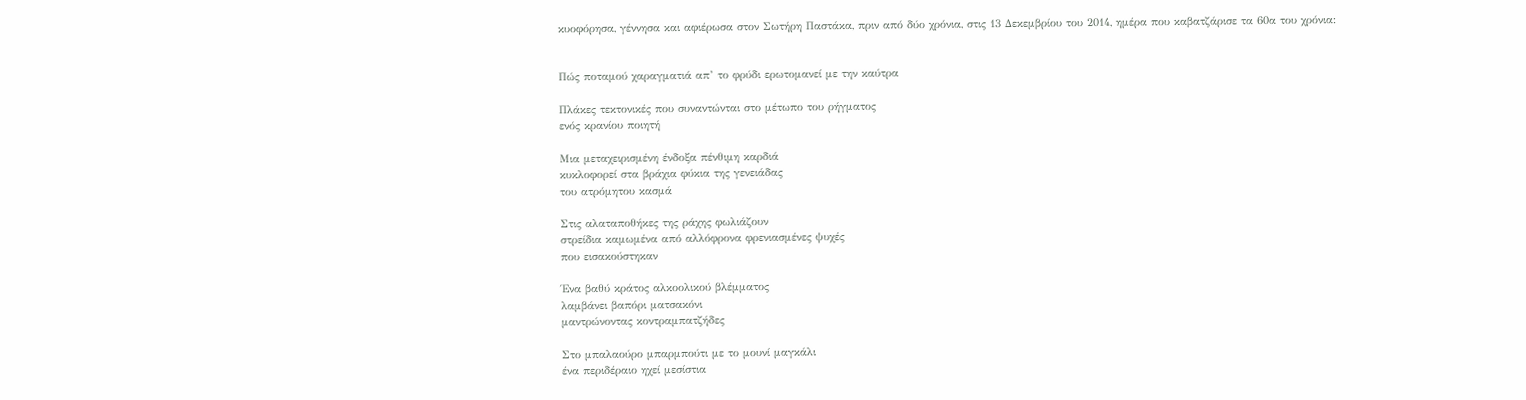κυοφόρησα, γέννησα και αφιέρωσα στον Σωτήρη Παστάκα, πριν από δύο χρόνια, στις 13 Δεκεμβρίου του 2014, ημέρα που καβατζάρισε τα 60α του χρόνια:


Πώς ποταμού χαραγματιά απ’ το φρύδι ερωτομανεί με την καύτρα

Πλάκες τεκτονικές που συναντώνται στο μέτωπο του ρήγματος
ενός κρανίου ποιητή

Μια μεταχειρισμένη ένδοξα πένθιμη καρδιά
κυκλοφορεί στα βράχια φύκια της γενειάδας
του ατρόμητου κασμά

Στις αλαταποθήκες της ράχης φωλιάζουν
στρείδια καμωμένα από αλλόφρονα φρενιασμένες ψυχές
που εισακούστηκαν

Ένα βαθύ κράτος αλκοολικού βλέμματος
λαμβάνει βαπόρι ματσακόνι
μαντρώνοντας κοντραμπατζήδες

Στο μπαλαούρο μπαρμπούτι με το μουνί μαγκάλι
ένα περιδέραιο ηχεί μεσίστια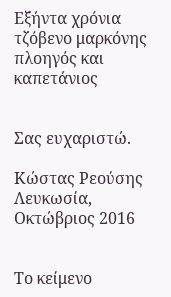Εξήντα χρόνια τζόβενο μαρκόνης πλοηγός και καπετάνιος


Σας ευχαριστώ.

Κώστας Ρεούσης
Λευκωσία, Οκτώβριος 2016


Το κείμενο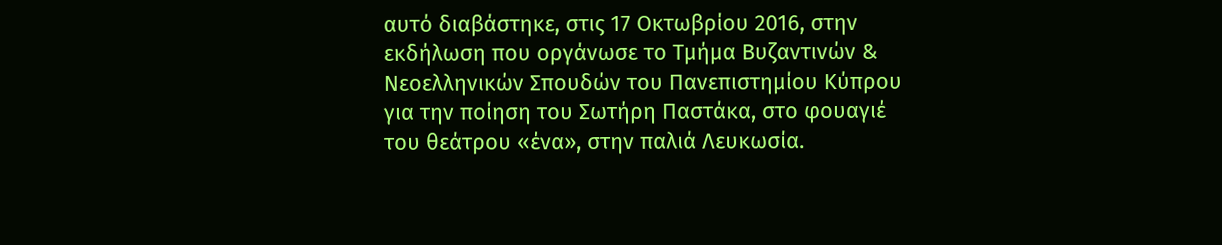αυτό διαβάστηκε, στις 17 Οκτωβρίου 2016, στην εκδήλωση που οργάνωσε το Τμήμα Βυζαντινών & Νεοελληνικών Σπουδών του Πανεπιστημίου Κύπρου για την ποίηση του Σωτήρη Παστάκα, στο φουαγιέ του θεάτρου «ένα», στην παλιά Λευκωσία.